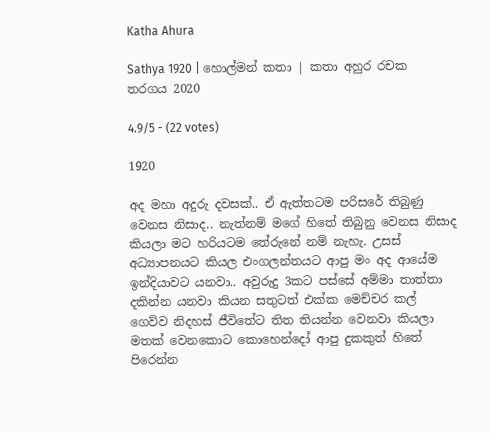Katha Ahura

Sathya 1920 | හොල්මන් කතා | කතා අහුර රචක තරගය 2020

4.9/5 - (22 votes)

1920

අද මහා අදුරු දවසක්.. ඒ ඇත්තටම පරිසරේ තිබුණු වෙනස නිසාද.. නැත්නම් මගේ හිතේ තිබුනු වෙනස නිසාද කියලා මට හරියටම තේරුනේ නම් නැහැ. උසස් අධ්‍යාපනයට කියල එංගලන්තයට ආපු මං අද ආයේම ඉන්දියාවට යනවා.. අවුරුදු 3කට පස්සේ අම්මා තාත්තා දකින්න යනවා කියන සතුටත් එක්ක මෙච්චර කල් ගෙව්ව නිදහස් ජීවිතේට තිත තියන්න වෙනවා කියලා මතක් වෙනකොට කොහෙන්දෝ ආපු දුකකුත් හිතේ පිරෙන්න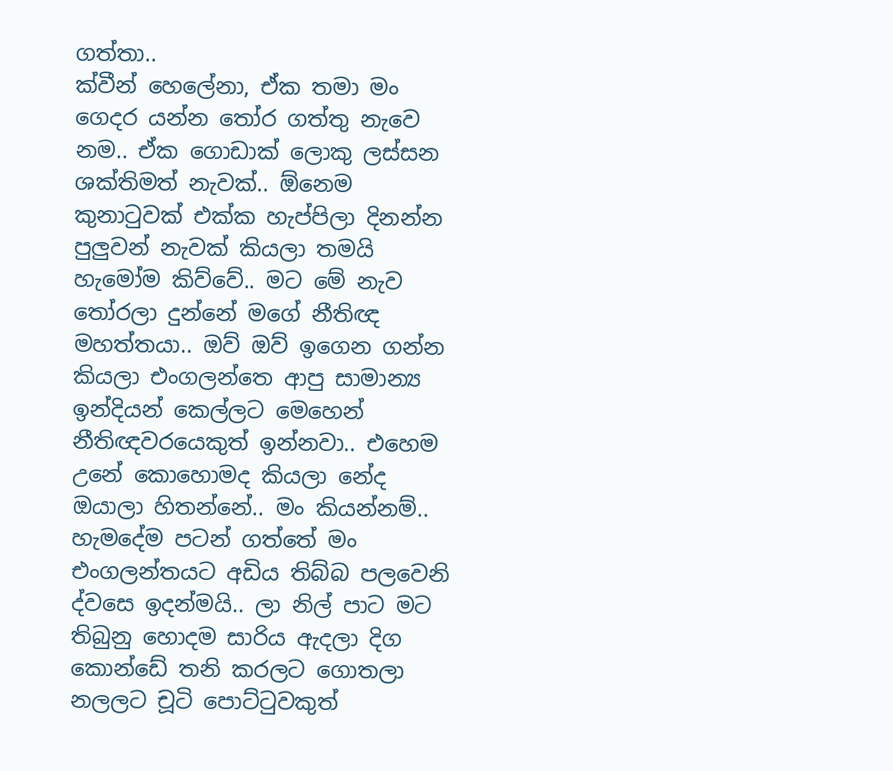ගත්තා..
ක්වීන් හෙලේනා, ඒක තමා මං ගෙදර යන්න තෝර ගත්තු නැවෙ නම.. ඒක ගොඩාක් ලොකු ලස්සන ශක්තිමත් නැවක්.. ඕනෙම කුනාටුවක් එක්ක හැප්පිලා දිනන්න පුලුවන් නැවක් කියලා තමයි හැමෝම කිව්වේ.. මට මේ නැව තෝරලා දුන්නේ මගේ නීතිඥ මහත්තයා.. ඔව් ඔව් ඉගෙන ගන්න කියලා එංගලන්තෙ ආපු සාමාන්‍ය ඉන්දියන් කෙල්ලට මෙහෙන් නීතිඥවරයෙකුත් ඉන්නවා.. එහෙම උනේ කොහොමද කියලා නේද ඔයාලා හිතන්නේ.. මං කියන්නම්..
හැමදේම පටන් ගත්තේ මං එංගලන්තයට අඩිය තිබ්බ පලවෙනි ද්වසෙ ඉදන්මයි.. ලා නිල් පාට මට තිබුනු හොදම සාරිය ඇදලා දිග කොන්ඩේ තනි කරලට ගොතලා නලලට චූටි පොට්ටුවකුත්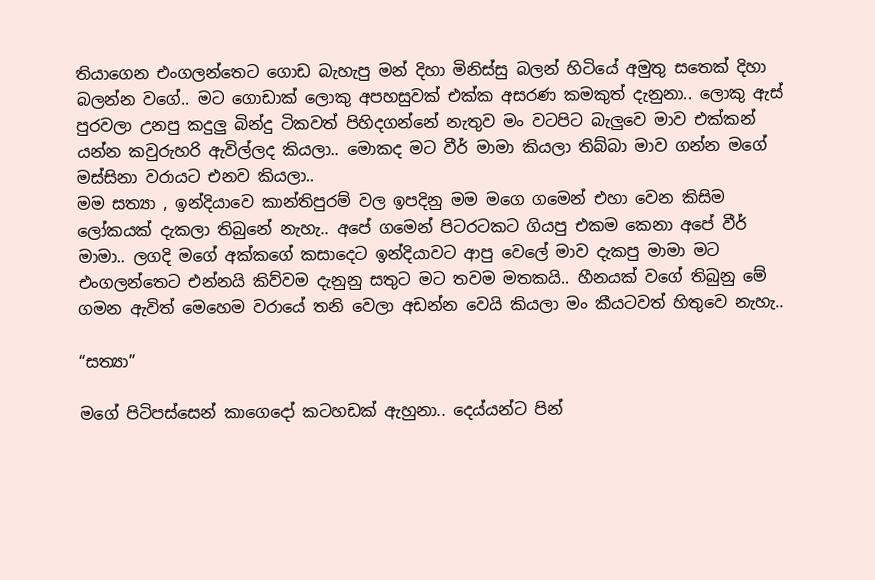තියාගෙන එංගලන්තෙට ගොඩ බැහැපු මන් දිහා මිනිස්සු බලන් හිටියේ අමුතු සතෙක් දිහා බලන්න වගේ.. මට ගොඩාක් ලොකු අපහසුවක් එක්ක අසරණ කමකුත් දැනුනා.. ලොකු ඇස් පුරවලා උනපු කදුලු බින්දු ටිකවත් පිහිදගන්නේ නැතුව මං වටපිට බැලුවෙ මාව එක්කන් යන්න කවුරුහරි ඇවිල්ලද කියලා.. මොකද මට වීර් මාමා කියලා තිබ්බා මාව ගන්න මගේ මස්සිනා වරායට එනව කියලා..
මම සත්‍යා , ඉන්දියාවෙ කාන්තිපුරම් වල ඉපදිනු මම මගෙ ගමෙන් එහා වෙන කිසිම ලෝකයක් දැකලා තිබුනේ නැහැ.. අපේ ගමෙන් පිටරටකට ගියපු එකම කෙනා අපේ වීර් මාමා.. ලගදි මගේ අක්කගේ කසාදෙට ඉන්දියාවට ආපු වෙලේ මාව දැකපු මාමා මට එංගලන්තෙට එන්නයි කිව්වම දැනුනු සතුට මට තවම මතකයි.. හීනයක් වගේ තිබුනු මේ ගමන ඇවිත් මෙහෙම වරායේ තනි වෙලා අඩන්න වෙයි කියලා මං කීයටවත් හිතුවෙ නැහැ..

“සත්‍යා”

මගේ පිටිපස්සෙන් කාගෙදෝ කටහඩක් ඇහුනා.. දෙය්යන්ට පින්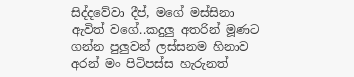සිද්දවේවා දීප්, මගේ මස්සිනා ඇවිත් වගේ..කදුලු අතරින් මූණට ගන්න පුලුවන් ලස්සනම හිනාව අරන් මං පිටිපස්ස හැරුනත්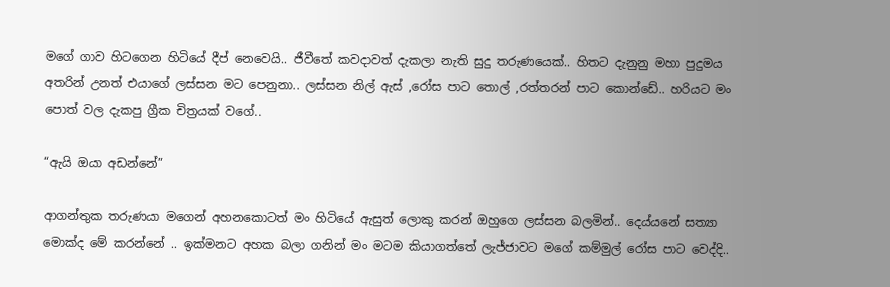මගේ ගාව හිටගෙන හිටියේ දීප් නෙවෙයි.. ජීවීතේ කවදාවත් දැකලා නැති සුදු තරුණයෙක්.. හිතට දැනුනු මහා පුදුමය අතරින් උනත් එයාගේ ලස්සන මට පෙනුනා.. ලස්සන නිල් ඇස් ,රෝස පාට තොල් ,රත්තරන් පාට කොන්ඩේ.. හරියට මං පොත් වල දැකපු ග්‍රීක චිත්‍රයක් වගේ..

“ඇයි ඔයා අඩන්නේ”

ආගන්තුක තරුණයා මගෙන් අහනකොටත් මං හිටියේ ඇසුත් ලොකු කරන් ඔහුගෙ ලස්සන බලමින්.. දෙය්යනේ සත්‍යා මොක්ද මේ කරන්නේ .. ඉක්මනට අහක බලා ගනින් මං මටම කියාගත්තේ ලැජ්ජාවට මගේ කම්මුල් රෝස පාට වෙද්දි..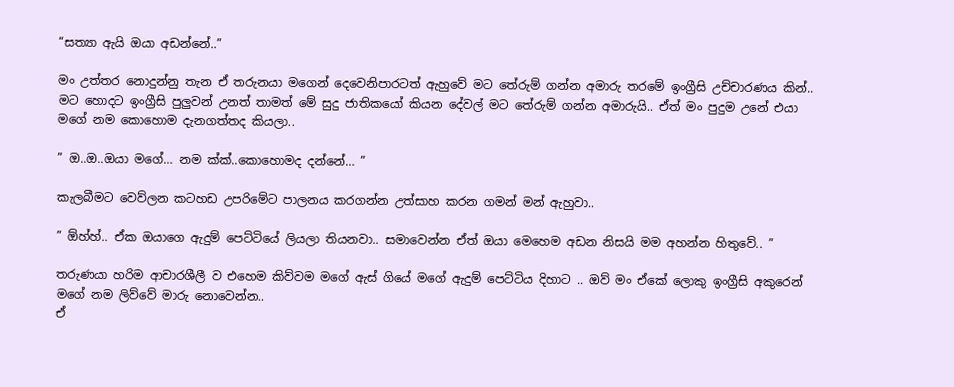“සත්‍යා ඇයි ඔයා අඩන්නේ..”

මං උත්තර නොදුන්නු තැන ඒ තරුනයා මගෙන් දෙවෙනිපාරටත් ඇහුවේ මට තේරුම් ගන්න අමාරු තරමේ ඉංග්‍රීසි උච්චාරණය කින්.. මට හොදට ඉංග්‍රීසි පුලුවන් උනත් තාමත් මේ සුදු ජාතිකයෝ කියන දේවල් මට තේරුම් ගන්න අමාරුයි.. ඒත් මං පුදුම උනේ එයා මගේ නම කොහොම දැනගත්තද කියලා..

” ඔ..ඔ..ඔයා මගේ… නම ක්ක්..කොහොමද දන්නේ… ”

කැලබීමට වෙව්ලන කටහඩ උපරිමේට පාලනය කරගන්න උත්සාහ කරන ගමන් මන් ඇහුවා..

” ඕහ්හ්.. ඒක ඔයාගෙ ඇදුම් පෙට්ටියේ ලියලා තියනවා.. සමාවෙන්න ඒත් ඔයා මෙහෙම අඩන නිසයි මම අහන්න හිතුවේ.. ”

තරුණයා හරිම ආචාරශීලී ව එහෙම කිව්වම මගේ ඇස් ගියේ මගේ ඇදුම් පෙට්ටිය දිහාට .. ඔව් මං ඒකේ ලොකු ඉංග්‍රීසි අකුරෙන් මගේ නම ලිව්වේ මාරු නොවෙන්න..
ඒ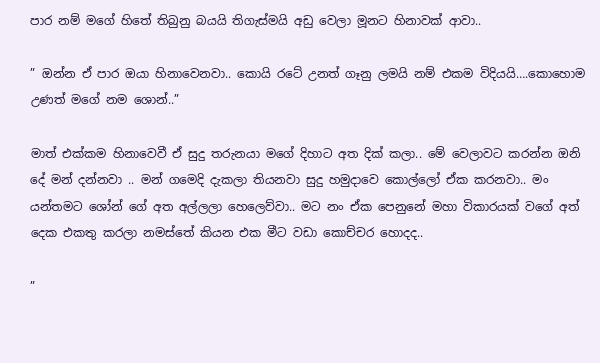පාර නම් මගේ හිතේ තිබුනු බයයි තිගැස්මයි අඩු වෙලා මූනට හිනාවක් ආවා..

” ඔන්න ඒ පාර ඔයා හිනාවෙනවා.. කොයි රටේ උනත් ගෑනු ලමයි නම් එකම විදියයි….කොහොම උණත් මගේ නම ශොන්..”

මාත් එක්කම හිනාවෙවී ඒ සුදු තරුනයා මගේ දිහාට අත දික් කලා.. මේ වෙලාවට කරන්න ඔනි දේ මන් දන්නවා .. මන් ගමෙදි දැකලා තියනවා සුදු හමුදාවෙ කොල්ලෝ ඒක කරනවා.. මං යන්තමට ශෝන් ගේ අත අල්ලලා හෙලෙව්වා.. මට නං ඒක පෙනුනේ මහා විකාරයක් වගේ අත් දෙක එකතු කරලා නමස්තේ කියන එක මීට වඩා කොච්චර හොදද..

”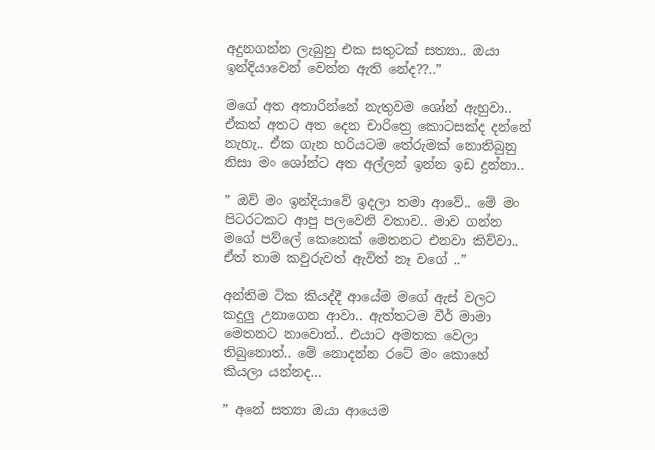අදුනගන්න ලැබුනු එක සතුටක් සත්‍යා.. ඔයා ඉන්දියාවෙන් වෙන්න ඇති නේද??..”

මගේ අත අතාරින්නේ නැතුවම ශෝන් ඇහුවා.. ඒකත් අතට අත දෙන චාරිත්‍රෙ කොටසක්ද දන්නේ නැහැ.. ඒක ගැන හරියටම තේරුමක් නොතිබුනු නිසා මං ශෝන්ට අත අල්ලන් ඉන්න ඉඩ දුන්නා..

” ඔව් මං ඉන්දියාවේ ඉදලා තමා ආවේ.. මේ මං පිටරටකට ආපු පලවෙනි වතාව.. මාව ගන්න මගේ පව්ලේ කෙනෙක් මෙතනට එනවා කිව්වා.. ඒත් තාම කවුරුවත් ඇවිත් නෑ වගේ ..”

අන්තිම ටික කියද්දී ආයේම මගේ ඇස් වලට කදුලු උනාගෙන ආවා.. ඇත්තටම වීර් මාමා මෙතනට නාවොත්.. එයාට අමතක වෙලා තිබුනොත්.. මේ නොදන්න රටේ මං කොහේ කියලා යන්නද…

” අනේ සත්‍යා ඔයා ආයෙම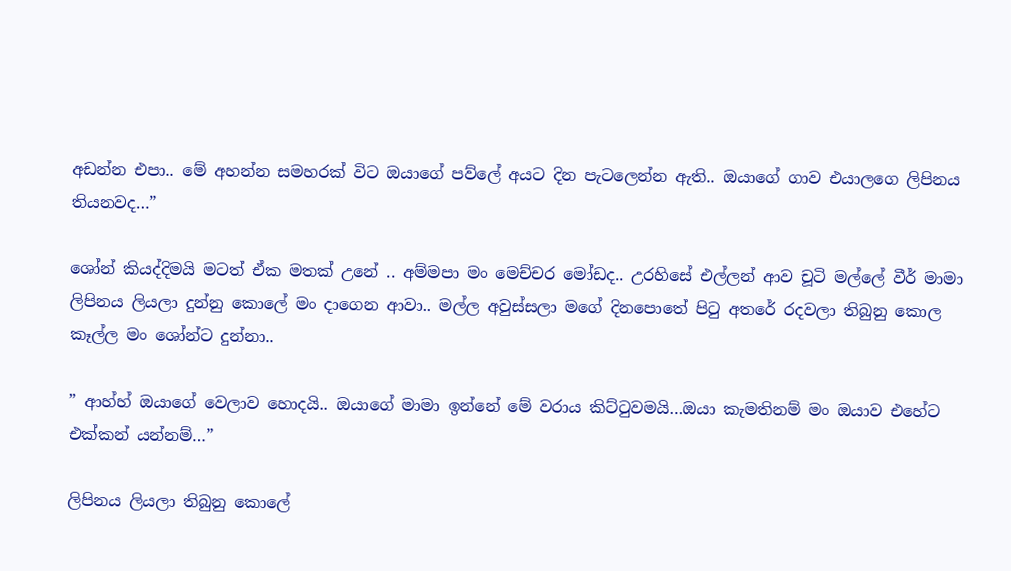අඩන්න එපා.. මේ අහන්න සමහරක් විට ඔයාගේ පව්ලේ අයට දින පැටලෙන්න ඇති.. ඔයාගේ ගාව එයාලගෙ ලිපිනය තියනවද…”

ශෝන් කියද්දිමයි මටත් ඒක මතක් උනේ .. අම්මපා මං මෙච්චර මෝඩද.. උරහිසේ එල්ලන් ආව චූටි මල්ලේ වීර් මාමා ලිපිනය ලියලා දුන්නු කොලේ මං දාගෙන ආවා.. මල්ල අවුස්සලා මගේ දිනපොතේ පිටු අතරේ රදවලා තිබුනු කොල කෑල්ල මං ශෝන්ට දුන්නා..

” ආහ්හ් ඔයාගේ වෙලාව හොදයි.. ඔයාගේ මාමා ඉන්නේ මේ වරාය කිට්ටුවමයි…ඔයා කැමතිනම් මං ඔයාව එහේට එක්කන් යන්නම්…”

ලිපිනය ලියලා තිබුනු කොලේ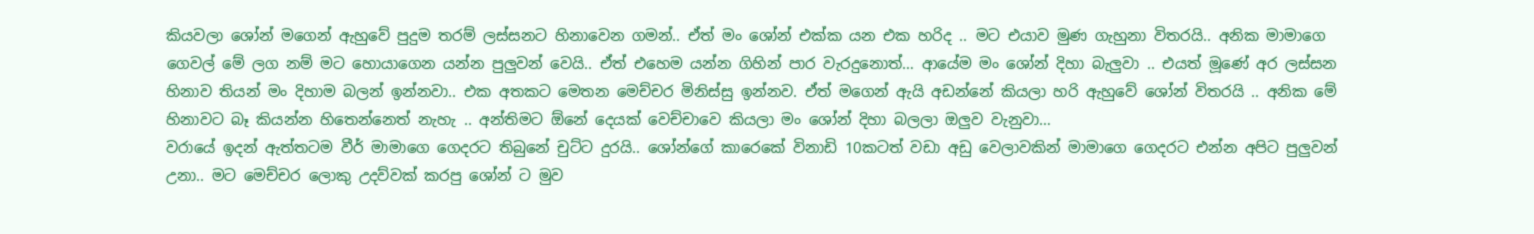කියවලා ශෝන් මගෙන් ඇහුවේ පුදුම තරම් ලස්සනට හිනාවෙන ගමන්.. ඒත් මං ශෝන් එක්ක යන එක හරිද .. මට එයාව මුණ ගැහුනා විතරයි.. අනික මාමාගෙ ගෙවල් මේ ලග නම් මට හොයාගෙන යන්න පුලුවන් වෙයි.. ඒත් එහෙම යන්න ගිහින් පාර වැරදුනොත්… ආයේම මං ශෝන් දිහා බැලුවා .. එයත් මූණේ අර ලස්සන හිනාව තියන් මං දිහාම බලන් ඉන්නවා.. එක අතකට මෙතන මෙච්චර මිනිස්සු ඉන්නව. ඒත් මගෙන් ඇයි අඩන්නේ කියලා හරි ඇහුවේ ශෝන් විතරයි .. අනික මේ හිනාවට බෑ කියන්න හිතෙන්නෙත් නැහැ .. අන්තිමට ඕනේ දෙයක් වෙච්චාවෙ කියලා මං ශෝන් දිහා බලලා ඔලුව වැනුවා…
වරායේ ඉදන් ඇත්තටම වීර් මාමාගෙ ගෙදරට තිබුනේ චුට්ට දුරයි.. ශෝන්ගේ කාරෙකේ විනාඩි 10කටත් වඩා අඩු වෙලාවකින් මාමාගෙ ගෙදරට එන්න අපිට පුලුවන් උනා.. මට මෙච්චර ලොකු උදව්වක් කරපු ශෝන් ට මුව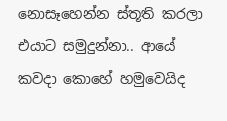නොසෑහෙන්න ස්තූති කරලා එයාට සමුදුන්නා.. ආයේ කවදා කොහේ හමුවෙයිද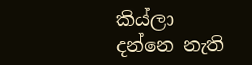කිය්ලා දන්නෙ නැති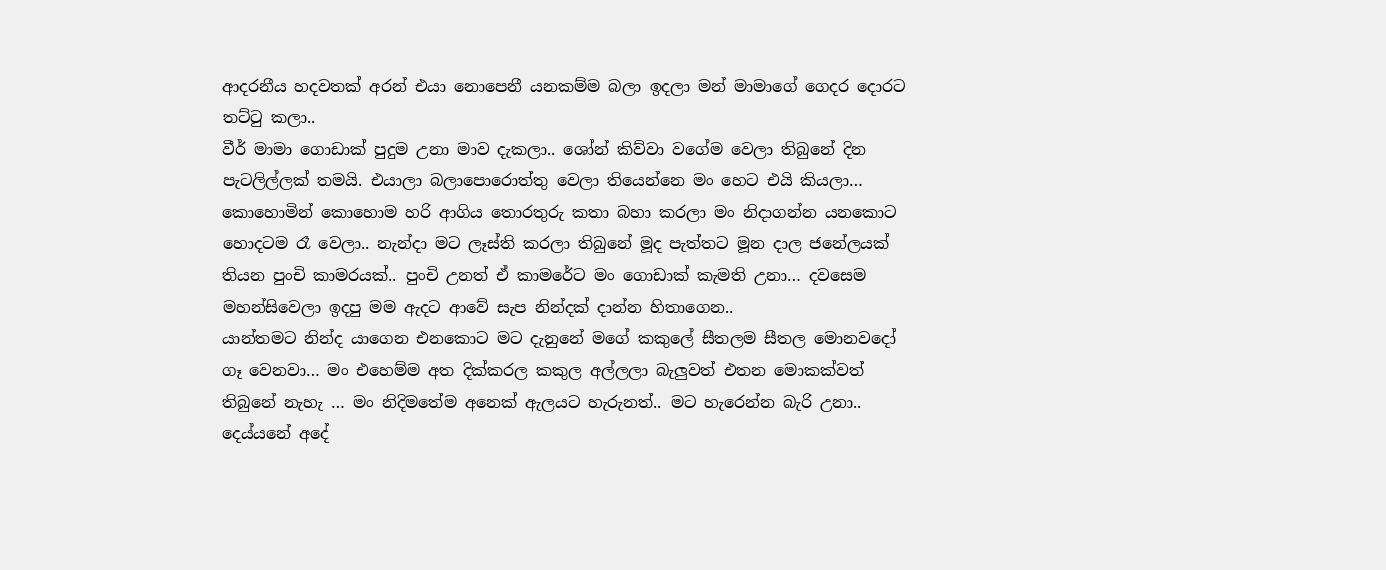ආදරනීය හදවතක් අරන් එයා නොපෙනී යනකම්ම බලා ඉදලා මන් මාමාගේ ගෙදර දොරට තට්ටු කලා..
වීර් මාමා ගොඩාක් පුදුම උනා මාව දැකලා.. ශෝන් කිව්වා වගේම වෙලා තිබුනේ දින පැටලිල්ලක් තමයි. එයාලා බලාපොරොත්තු වෙලා තියෙන්නෙ මං හෙට එයි කියලා… කොහොමින් කොහොම හරි ආගිය තොරතුරු කතා බහා කරලා මං නිදාගන්න යනකොට හොදටම රෑ වෙලා.. නැන්දා මට ලෑස්ති කරලා තිබුනේ මූද පැත්තට මූන දාල ජනේලයක් තියන පුංචි කාමරයක්.. පුංචි උනත් ඒ කාමරේට මං ගොඩාක් කැමති උනා… දවසෙම මහන්සිවෙලා ඉදපු මම ඇදට ආවේ සැප නින්දක් දාන්න හිතාගෙන..
යාන්තමට නින්ද යාගෙන එනකොට මට දැනුනේ මගේ කකුලේ සීතලම සීතල මොනවදෝ ගෑ වෙනවා… මං එහෙම්ම අත දික්කරල කකුල අල්ලලා බැලුවත් එතන මොකක්වත් තිබුනේ නැහැ … මං නිදිමතේම අනෙක් ඇලයට හැරුනත්.. මට හැරෙන්න බැරි උනා.. දෙය්යනේ අදේ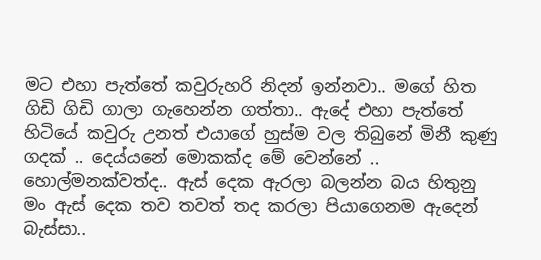මට එහා පැත්තේ කවුරුහරි නිදන් ඉන්නවා.. මගේ හිත ගිඩි ගිඩි ගාලා ගැහෙන්න ගත්තා.. ඇදේ එහා පැත්තේ හිටියේ කවුරු උනත් එයාගේ හුස්ම වල තිබුනේ මිනී කුණු ගදක් .. දෙය්යනේ මොකක්ද මේ වෙන්නේ .. හොල්මනක්වත්ද.. ඇස් දෙක ඇරලා බලන්න බය හිතුනු මං ඇස් දෙක තව තවත් තද කරලා පියාගෙනම ඇදෙන් බැස්සා..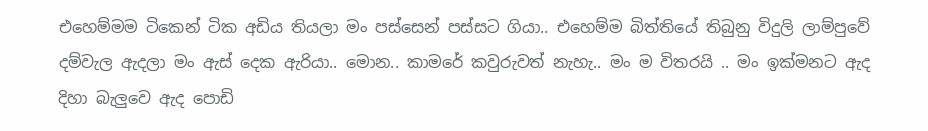එහෙම්මම ටිකෙන් ටික අඩිය තියලා මං පස්සෙන් පස්සට ගියා.. එහෙම්ම බිත්තියේ තිබුනු විදුලි ලාම්පුවේ දම්වැල ඇදලා මං ඇස් දෙක ඇරියා.. මොන.. කාමරේ කවුරුවත් නැහැ.. මං ම විතරයි .. මං ඉක්මනට ඇද දිහා බැලුවෙ ඇද පොඩි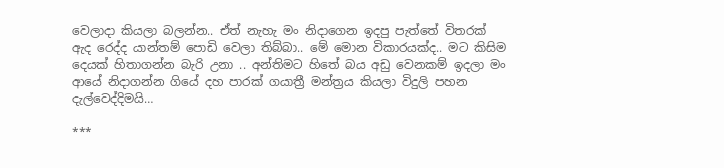වෙලාදා කියලා බලන්න.. ඒත් නැහැ මං නිදාගෙන ඉදපු පැත්තේ විතරක් ඇද රෙද්ද යාන්තම් පොඩි වෙලා තිබ්බා.. මේ මොන විකාරයක්ද.. මට කිසිම දෙයක් හිතාගන්න බැරි උනා .. අන්තිමට හිතේ බය අඩු වෙනකම් ඉදලා මං ආයේ නිදාගන්න ගියේ දහ පාරක් ගයාත්‍රී මන්‍ත්‍රය කියලා විදුලි පහන දැල්වෙද්දිමයි…

***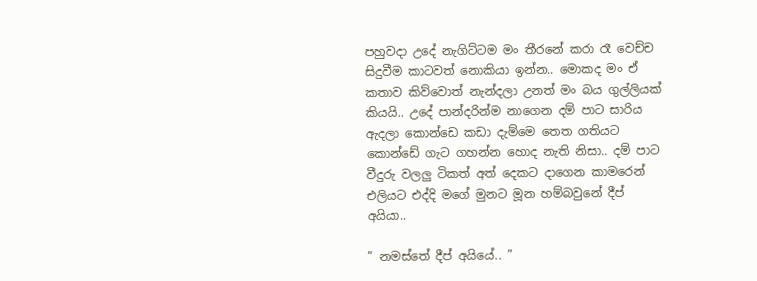පහුවදා උදේ නැගිට්ටම මං තීරනේ කරා රෑ වෙච්ච සිදුවීම කාටවත් නොකියා ඉන්න.. මොකද මං ඒ කතාව කිව්වොත් නැන්දලා උනත් මං බය ගුල්ලියක් කියයි.. උදේ පාන්දරින්ම නාගෙන දම් පාට සාරිය ඇදලා කොන්ඩෙ කඩා දැම්මෙ තෙත ගතියට කොන්ඩේ ගැට ගහන්න හොද නැති නිසා.. දම් පාට වීදුරු වලලු ටිකත් අත් දෙකට දාගෙන කාමරෙන් එලියට එද්දි මගේ මුනට මූන හම්බවුනේ දීප් අයියා..

” නමස්තේ දීප් අයියේ.. ”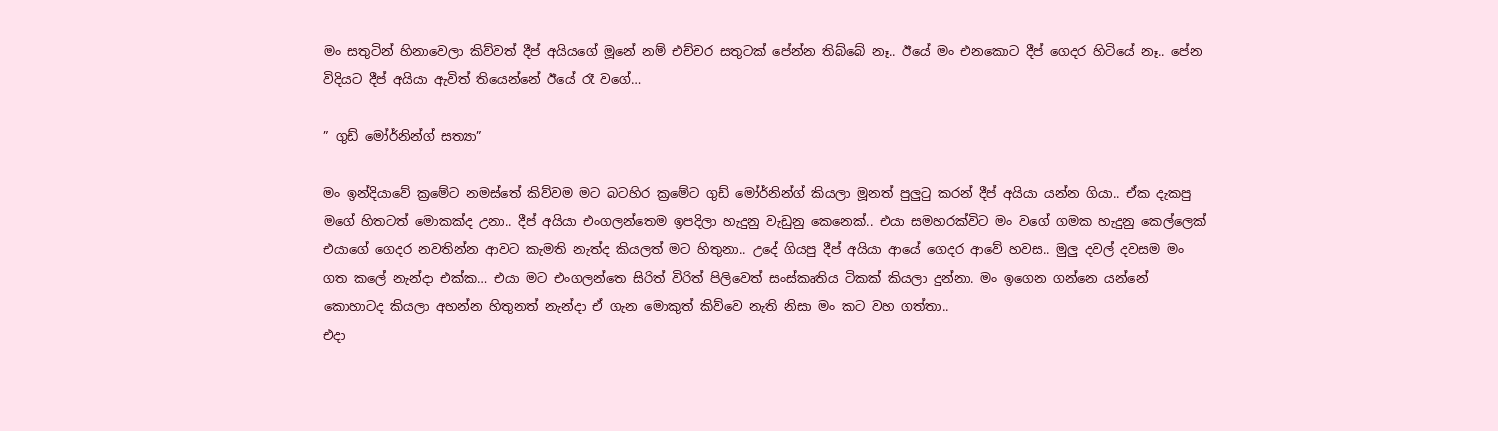මං සතුටින් හිනාවෙලා කිව්වත් දීප් අයියගේ මූනේ නම් එච්චර සතුටක් පේන්න තිබ්බේ නෑ.. ඊයේ මං එනකොට දීප් ගෙදර හිටියේ නෑ.. පේන විදියට දීප් අයියා ඇවිත් තියෙන්නේ ඊයේ රෑ වගේ…

” ගුඩ් මෝර්නින්ග් සත්‍යා”

මං ඉන්දියාවේ ක්‍රමේට නමස්තේ කිව්වම මට බටහිර ක්‍රමේට ගුඩ් මෝර්නින්ග් කියලා මූනත් පුලුටු කරන් දීප් අයියා යන්න ගියා.. ඒක දැකපු මගේ හිතටත් මොකක්ද උනා.. දීප් අයියා එංගලන්තෙම ඉපදිලා හැදුනු වැඩුනු කෙනෙක්.. එයා සමහරක්විට මං වගේ ගමක හැදුනු කෙල්ලෙක් එයාගේ ගෙදර නවතින්න ආවට කැමති නැත්ද කියලත් මට හිතුනා.. උදේ ගියපු දීප් අයියා ආයේ ගෙදර ආවේ හවස.. මුලු දවල් දවසම මං ගත කලේ නැන්දා එක්ක… එයා මට එංගලන්තෙ සිරිත් විරිත් පිලිවෙත් සංස්කෘතිය ටිකක් කියලා දුන්නා. මං ඉගෙන ගන්නෙ යන්නේ කොහාටද කියලා අහන්න හිතුනත් නැන්දා ඒ ගැන මොකුත් කිව්වෙ නැති නිසා මං කට වහ ගත්තා..
එදා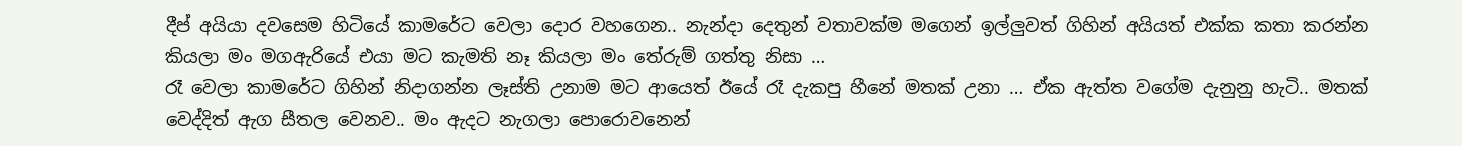දීප් අයියා දවසෙම හිටියේ කාමරේට වෙලා දොර වහගෙන.. නැන්දා දෙතුන් වතාවක්ම මගෙන් ඉල්ලුවත් ගිහින් අයියත් එක්ක කතා කරන්න කියලා මං මගඇරියේ එයා මට කැමති නෑ කියලා මං තේරුම් ගත්තු නිසා …
රෑ වෙලා කාමරේට ගිහින් නිදාගන්න ලෑස්ති උනාම මට ආයෙත් ඊයේ රෑ දැකපු හීනේ මතක් උනා … ඒක ඇත්ත වගේම දැනුනු හැටි.. මතක් වෙද්දිත් ඇග සීතල වෙනව.. මං ඇදට නැගලා පොරොවනෙන්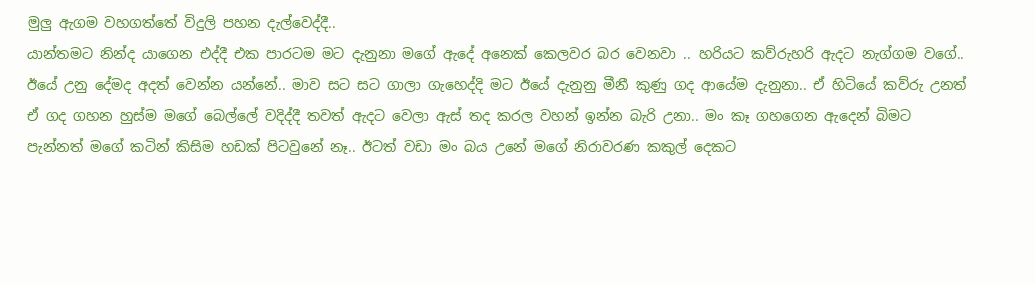මුලු ඇගම වහගත්තේ විදුලි පහන දැල්වෙද්දී..
යාන්තමට නින්ද යාගෙන එද්දී එක පාරටම මට දැනුනා මගේ ඇදේ අනෙක් කෙලවර බර වෙනවා .. හරියට කව්රුහරි ඇදට නැග්ගම වගේ.. ඊයේ උනු දේමද අදත් වෙන්න යන්නේ.. මාව සට සට ගාලා ගැහෙද්දි මට ඊයේ දැනුනු මීනී කුණු ගද ආයේම දැනුනා.. ඒ හිටියේ කව්රු උනත් ඒ ගද ගහන හුස්ම මගේ බෙල්ලේ වදිද්දී තවත් ඇදට වෙලා ඇස් තද කරල වහන් ඉන්න බැරි උනා.. මං කෑ ගහගෙන ඇදෙන් බිමට පැන්නත් මගේ කටින් කිසිම හඩක් පිටවුනේ නෑ.. ඊටත් වඩා මං බය උනේ මගේ නිරාවරණ කකුල් දෙකට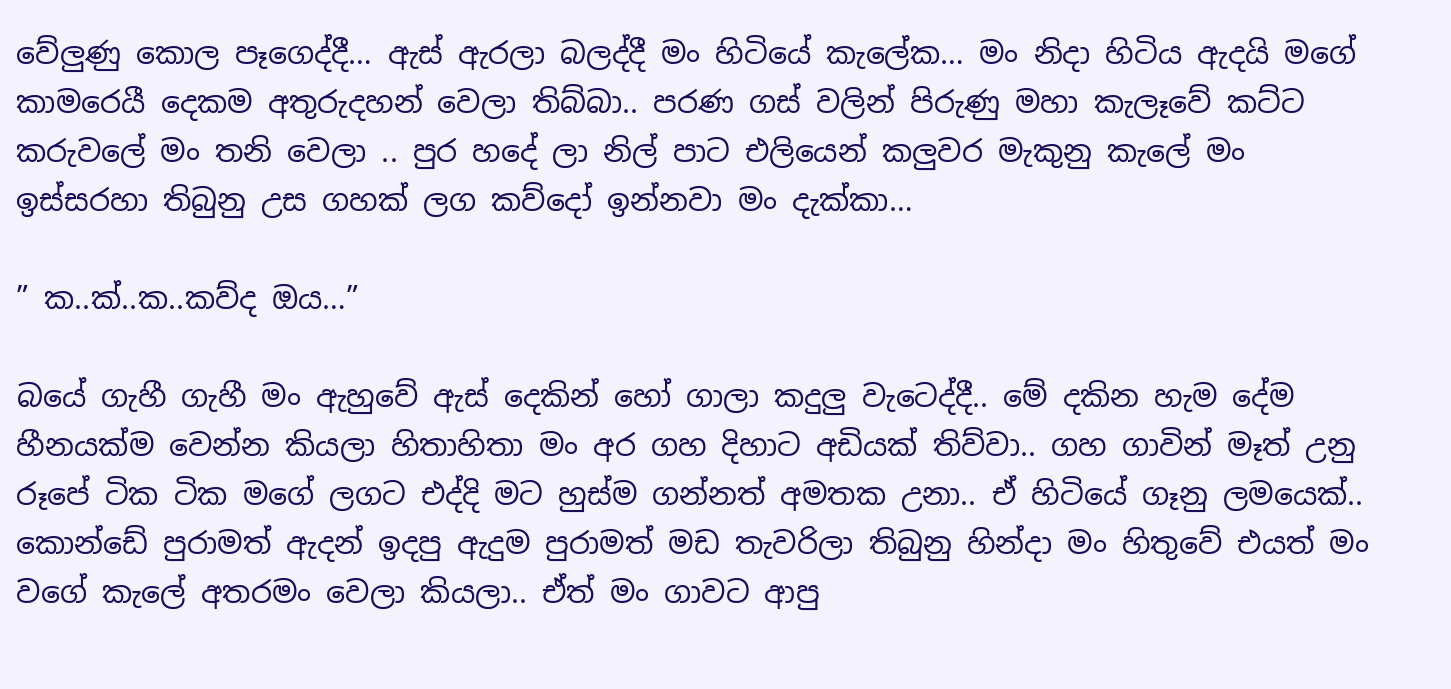වේලුණු කොල පෑගෙද්දී… ඇස් ඇරලා බලද්දී මං හිටියේ කැලේක… මං නිදා හිටිය ඇදයි මගේ කාමරෙයී දෙකම අතුරුදහන් වෙලා තිබ්බා.. පරණ ගස් වලින් පිරුණු මහා කැලෑවේ කට්ට කරුවලේ මං තනි වෙලා .. පුර හදේ ලා නිල් පාට එලියෙන් කලුවර මැකුනු කැලේ මං ඉස්සරහා තිබුනු උස ගහක් ලග කව්දෝ ඉන්නවා මං දැක්කා…

” ක..ක්..ක..කව්ද ඔය…”

බයේ ගැහී ගැහී මං ඇහුවේ ඇස් දෙකින් හෝ ගාලා කදුලු වැටෙද්දී.. මේ දකින හැම දේම හීනයක්ම වෙන්න කියලා හිතාහිතා මං අර ගහ දිහාට අඩියක් තිව්වා.. ගහ ගාවින් මෑත් උනු රූපේ ටික ටික මගේ ලගට එද්දි මට හුස්ම ගන්නත් අමතක උනා.. ඒ හිටියේ ගෑනු ලමයෙක්.. කොන්ඩේ පුරාමත් ඇදන් ඉදපු ඇදුම පුරාමත් මඩ තැවරිලා තිබුනු හින්දා මං හිතුවේ එයත් මං වගේ කැලේ අතරමං වෙලා කියලා.. ඒත් මං ගාවට ආපු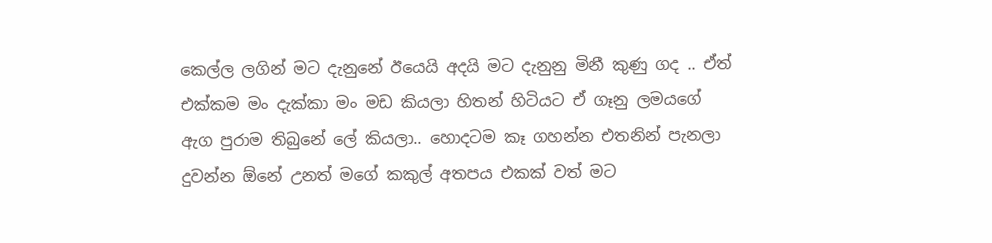කෙල්ල ලගින් මට දැනුනේ ඊයෙයි අදයි මට දැනුනු මිනී කුණු ගද .. ඒත් එක්කම මං දැක්කා මං මඩ කියලා හිතන් හිටියට ඒ ගෑනු ලමයගේ ඇග පුරාම තිබුනේ ලේ කියලා.. හොදටම කෑ ගහන්න එතනින් පැනලා දුවන්න ඕනේ උනත් මගේ කකුල් අතපය එකක් වත් මට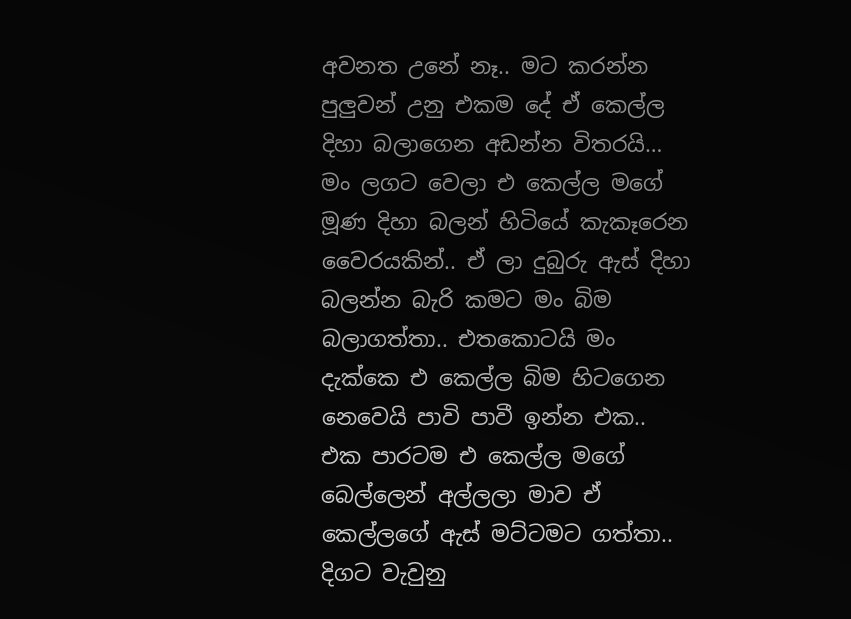අවනත උනේ නෑ.. මට කරන්න පුලුවන් උනු එකම දේ ඒ කෙල්ල දිහා බලාගෙන අඩන්න විතරයි…
මං ලගට වෙලා එ කෙල්ල මගේ මූණ දිහා බලන් හිටියේ කැකෑරෙන වෛරයකින්.. ඒ ලා දුබුරු ඇස් දිහා බලන්න බැරි කමට මං බිම බලාගත්තා.. එතකොටයි මං දැක්කෙ එ කෙල්ල බිම හිටගෙන නෙවෙයි පාවි පාවී ඉන්න එක..
එක පාරටම එ කෙල්ල මගේ බෙල්ලෙන් අල්ලලා මාව ඒ කෙල්ලගේ ඇස් මට්ටමට ගත්තා.. දිගට වැවුනු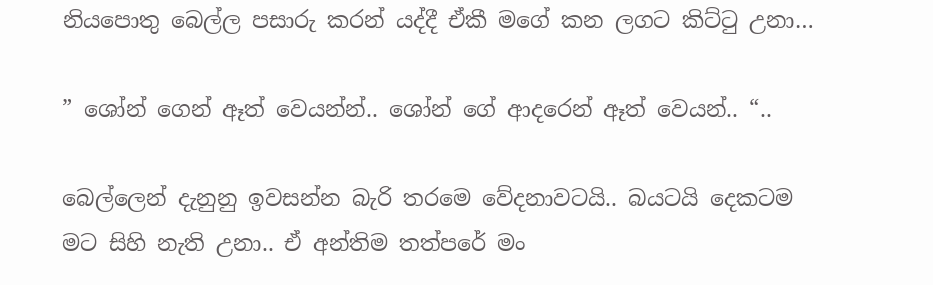නියපොතු බෙල්ල පසාරු කරන් යද්දී ඒකී මගේ කන ලගට කිට්ටු උනා…

” ශෝන් ගෙන් ඈත් වෙයන්න්.. ශෝන් ගේ ආදරෙන් ඈත් වෙයන්.. “..

බෙල්ලෙන් දැනුනු ඉවසන්න බැරි තරමෙ වේදනාවටයි.. බයටයි දෙකටම මට සිහි නැති උනා.. ඒ අන්තිම තත්පරේ මං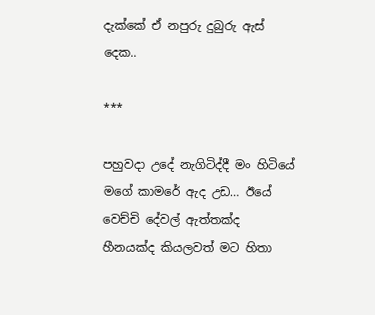දැක්කේ ඒ නපුරු දුබුරු ඇස් දෙක..

***

පහුවදා උදේ නැගිටිද්දී මං හිටියේ මගේ කාමරේ ඇද උඩ… ඊයේ වෙච්චි දේවල් ඇත්තක්ද හීනයක්ද කියලවත් මට හිතා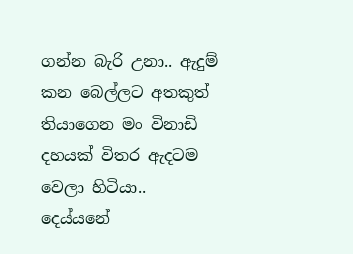ගන්න බැරි උනා.. ඇදුම් කන බෙල්ලට අතකුත් තියාගෙන මං විනාඩි දහයක් විතර ඇදටම වෙලා හිටියා.. දෙය්යනේ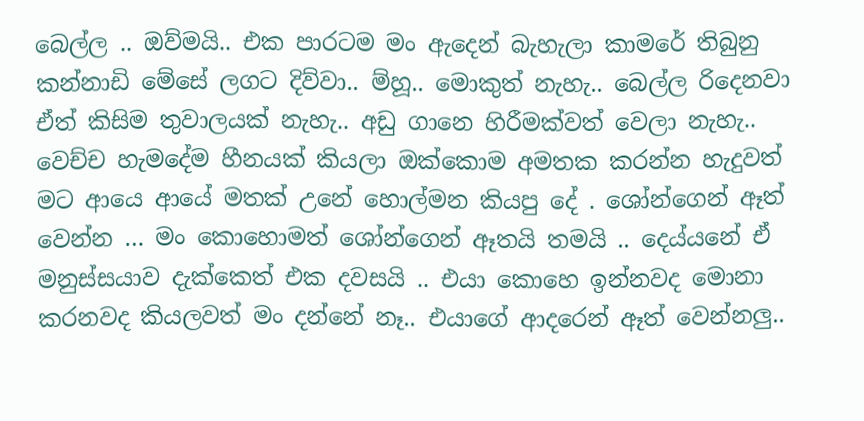බෙල්ල .. ඔව්මයි.. එක පාරටම මං ඇදෙන් බැහැලා කාමරේ තිබුනු කන්නාඩි මේසේ ලගට දිව්වා.. ම්හූ.. මොකුත් නැහැ.. බෙල්ල රිදෙනවා ඒත් කිසිම තුවාලයක් නැහැ.. අඩු ගානෙ හිරීමක්වත් වෙලා නැහැ.. වෙච්ච හැමදේම හීනයක් කියලා ඔක්කොම අමතක කරන්න හැදුවත් මට ආයෙ ආයේ මතක් උනේ හොල්මන කියපු දේ . ශෝන්ගෙන් ඈත් වෙන්න … මං කොහොමත් ශෝන්ගෙන් ඈතයි තමයි .. දෙය්යනේ ඒ මනුස්සයාව දැක්කෙත් එක දවසයි .. එයා කොහෙ ඉන්නවද මොනා කරනවද කියලවත් මං දන්නේ නෑ.. එයාගේ ආදරෙන් ඈත් වෙන්නලු..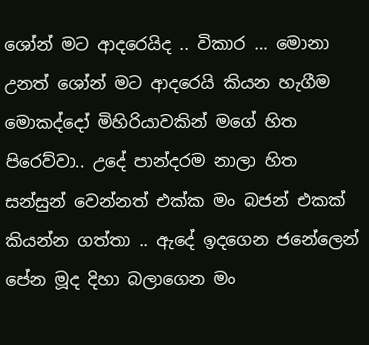ශෝන් මට ආදරෙයිද .. විකාර … මොනා උනත් ශෝන් මට ආදරෙයි කියන හැගීම මොකද්දෝ මිහිරියාවකින් මගේ හිත පිරෙව්වා.. උදේ පාන්දරම නාලා හිත සන්සුන් වෙන්නත් එක්ක මං බජන් එකක් කියන්න ගත්තා .. ඇදේ ඉදගෙන ජනේලෙන් පේන මූද දිහා බලාගෙන මං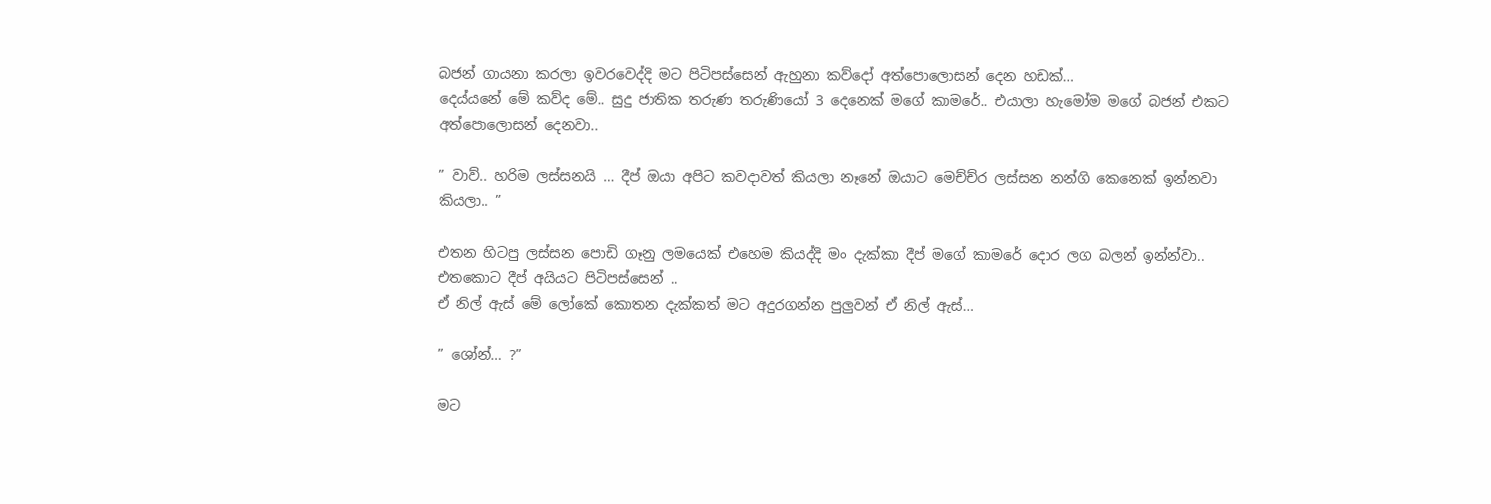බජන් ගායනා කරලා ඉවරවෙද්දි මට පිටිපස්සෙන් ඇහුනා කව්දෝ අත්පොලොසන් දෙන හඩක්…
දෙය්යනේ මේ කව්ද මේ.. සුදු ජාතික තරුණ තරුණියෝ 3 දෙනෙක් මගේ කාමරේ.. එයාලා හැමෝම මගේ බජන් එකට අත්පොලොසන් දෙනවා..

” වාව්.. හරිම ලස්සනයි … දීප් ඔයා අපිට කවදාවත් කියලා නෑනේ ඔයාට මෙච්ච්ර ලස්සන නන්ගි කෙනෙක් ඉන්නවා කියලා.. ”

එතන හිටපු ලස්සන පොඩි ගෑනු ලමයෙක් එහෙම කියද්දි මං දැක්කා දීප් මගේ කාමරේ දොර ලග බලන් ඉන්න්වා.. එතකොට දීප් අයියට පිටිපස්සෙන් ..
ඒ නිල් ඇස් මේ ලෝකේ කොතන දැක්කත් මට අදුරගන්න පුලුවන් ඒ නිල් ඇස්…

” ශෝන්… ?”

මට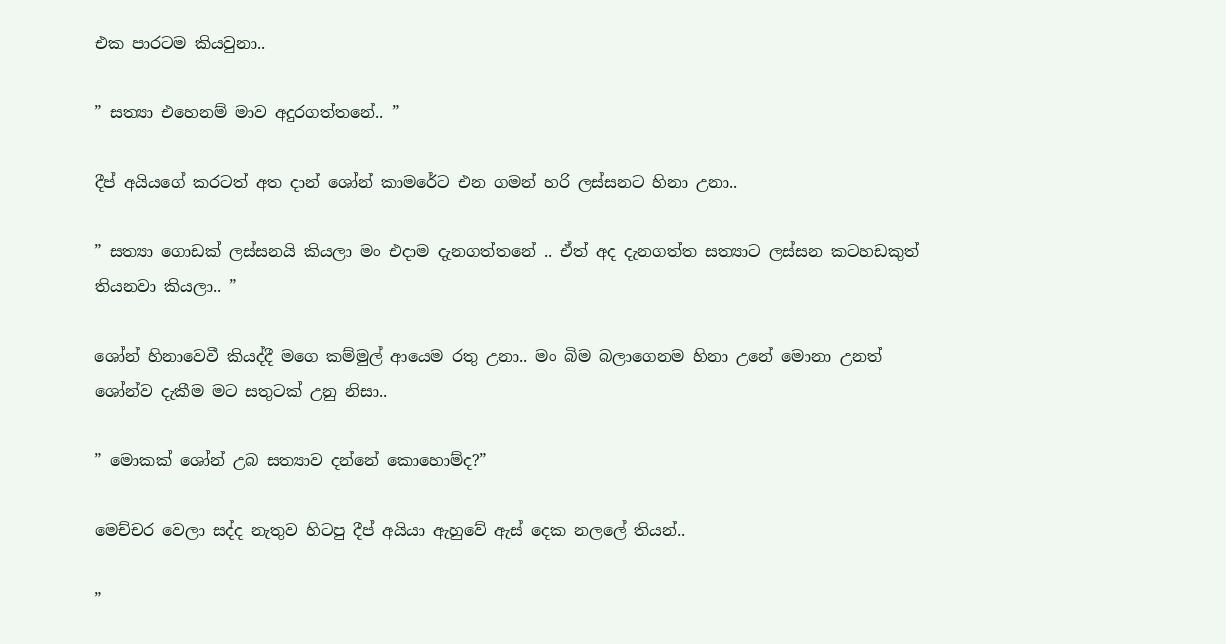එක පාරටම කියවුනා..

” සත්‍යා එහෙනම් මාව අදුරගත්තනේ.. ”

දීප් අයියගේ කරටත් අත දාන් ශෝන් කාමරේට එන ගමන් හරි ලස්සනට හිනා උනා..

” සත්‍යා ගොඩක් ලස්සනයි කියලා මං එදාම දැනගත්තනේ .. ඒත් අද දැනගත්ත සත්‍යාට ලස්සන කටහඩකුත් තියනවා කියලා.. ”

ශෝන් හිනාවෙවී කියද්දී මගෙ කම්මුල් ආයෙම රතු උනා.. මං බිම බලාගෙනම හිනා උනේ මොනා උනත් ශෝන්ව දැකීම මට සතුටක් උනු නිසා..

” මොකක් ශෝන් උබ සත්‍යාව දන්නේ කොහොම්ද?”

මෙච්චර වෙලා සද්ද නැතුව හිටපු දීප් අයියා ඇහුවේ ඇස් දෙක නලලේ තියන්..

”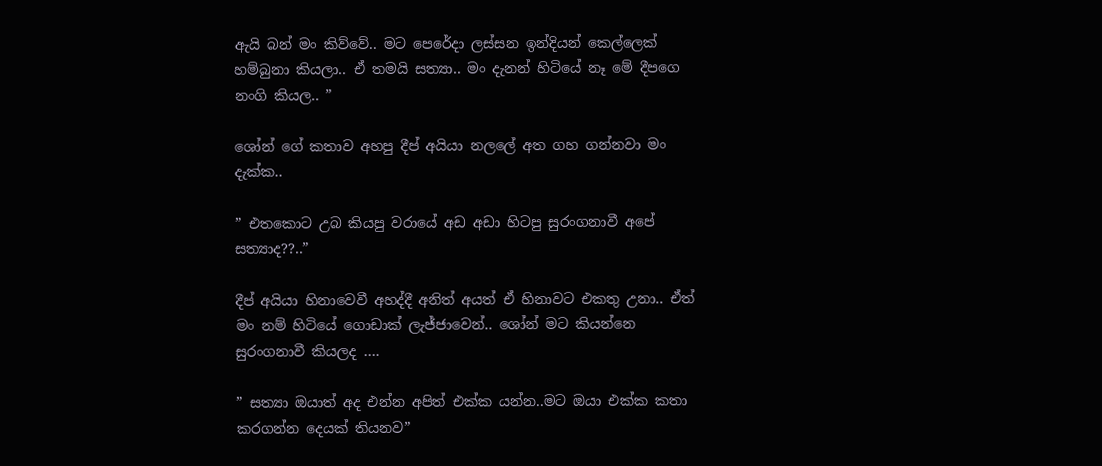ඇයි බන් මං කිව්වේ.. මට පෙරේදා ලස්සන ඉන්දියන් කෙල්ලෙක් හම්බුනා කියලා.. ඒ තමයි සත්‍යා.. මං දැනන් හිටියේ නෑ මේ දීපගෙ නංගි කියල.. ”

ශෝන් ගේ කතාව අහපු දීප් අයියා නලලේ අත ගහ ගන්නවා මං දැක්ක..

” එතකොට උබ කියපු වරායේ අඩ අඩා හිටපු සුරංගනාවී අපේ සත්‍යාද??..”

දීප් අයියා හිනාවෙවී අහද්දී අනිත් අයත් ඒ හිනාවට එකතු උනා.. ඒත් මං නම් හිටියේ ගොඩාක් ලැජ්ජාවෙන්.. ශෝන් මට කියන්නෙ සුරංගනාවී කියලද ….

” සත්‍යා ඔයාත් අද එන්න අපිත් එක්ක යන්න..මට ඔයා එක්ක කතා කරගන්න දෙයක් තියනව”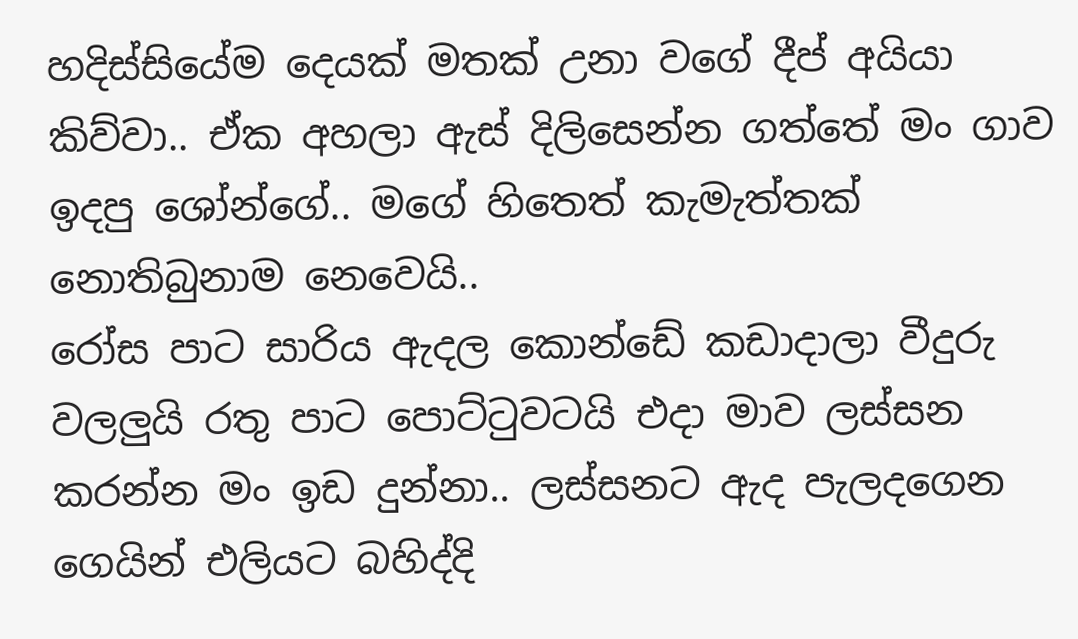හදිස්සියේම දෙයක් මතක් උනා වගේ දීප් අයියා කිව්වා.. ඒක අහලා ඇස් දිලිසෙන්න ගත්තේ මං ගාව ඉදපු ශෝන්ගේ.. මගේ හිතෙත් කැමැත්තක් නොතිබුනාම නෙවෙයි..
රෝස පාට සාරිය ඇදල කොන්ඩේ කඩාදාලා වීදුරු වලලුයි රතු පාට පොට්ටුවටයි එදා මාව ලස්සන කරන්න මං ඉඩ දුන්නා.. ලස්සනට ඇද පැලදගෙන ගෙයින් එලියට බහිද්දි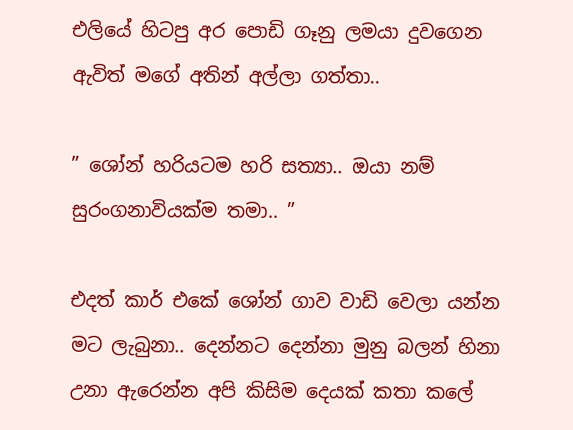එලියේ හිටපු අර පොඩි ගෑනු ලමයා දුවගෙන ඇවිත් මගේ අතින් අල්ලා ගත්තා..

” ශෝන් හරියටම හරි සත්‍යා.. ඔයා නම් සුරංගනාවියක්ම තමා.. ”

එදත් කාර් එකේ ශෝන් ගාව වාඩි වෙලා යන්න මට ලැබුනා.. දෙන්නට දෙන්නා මුනු බලන් හිනා උනා ඇරෙන්න අපි කිසිම දෙයක් කතා කලේ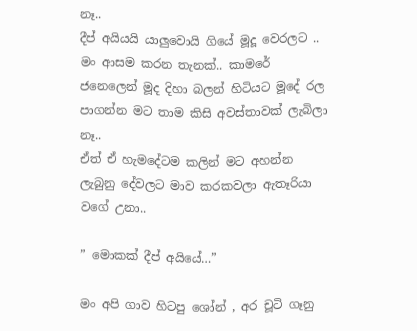නෑ..
දීප් අයියයි යාලුවොයි ගියේ මූදූ වෙරලට .. මං ආසම කරන තැනක්.. කාමරේ ජනෙලෙන් මූද දිහා බලන් හිටියට මූදේ රල පාගන්න මට තාම කිසි අවස්තාවක් ලැබිලා නෑ..
ඒත් ඒ හැමදේටම කලින් මට අහන්න ලැබුනු දේවලට මාව කරකවලා ඇතෑරියා වගේ උනා..

” මොකක් දීප් අයියේ…”

මං අපි ගාව හිටපු ශෝන් , අර චූටි ගෑනු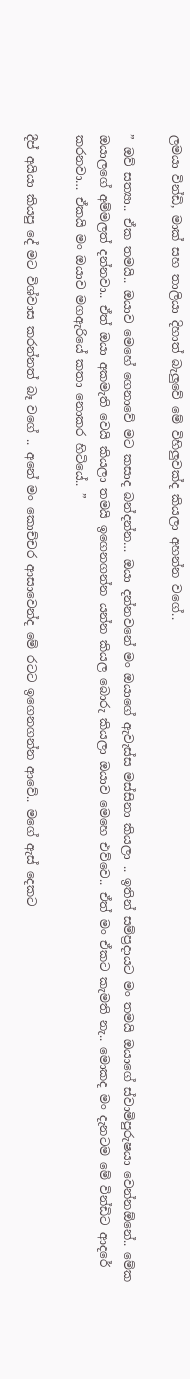ලමයා වින්ඩි, මාක් සහ තාලියා දිහාත් බැලුවේ මේ විහිලුවක්ද කියලා අහන්න වගේ..

” ඔව් සත්‍යා.. ඒක තමයි.. ඔයාව මෙහේ ගෙනාවේ මට කසාද බන්දන්න… ඔයා දන්නවනේ මං ඔයාගේ ඇවැස්ස මස්සිනා කියලා .. ඉතින් සම්ප්‍රදායට මං තමයි ඔයාගේ ස්වාමිපුරුෂයා වෙන්නඕනේ.. මේක ඔයාලගේ අම්මලත් දන්නවා.. ඒත් ඔයා අකමැති වෙයි කියලා තමයි ඉගෙනගන්න යන්න කියල බොරු කියලා ඔයාව මෙහෙ එව්වෙ.. ඒත් මං ඒකට කැමති නැ.. මොකද මං දැනටම මේ වින්ඩිට ආදරේ කරනවා… ඒකයි මං ඔයාව මගඇරියේ කතා නොකර හිටියේ.. ”

දීප් අයියා කියපු දේ මට විශ්වාස කරන්නත් බෑ වගේ .. අනේ මං කොච්චර ආසාවෙන්ද මේ රටට ඉගෙනගන්න ආවේ.. මගේ ඇස් දෙකට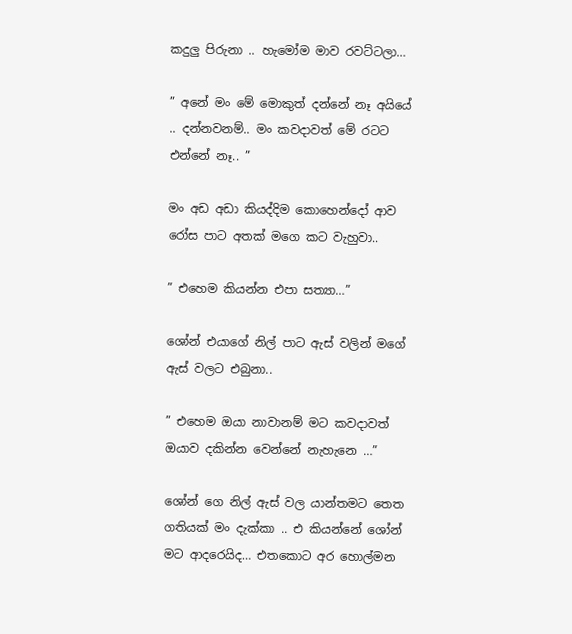කදුලු පිරුනා .. හැමෝම මාව රවට්ටලා…

” අනේ මං මේ මොකුත් දන්නේ නෑ අයියේ .. දන්නවනම්.. මං කවදාවත් මේ රටට එන්නේ නෑ.. ”

මං අඩ අඩා කියද්දිම කොහෙන්දෝ ආව රෝස පාට අතක් මගෙ කට වැහුවා..

” එහෙම කියන්න එපා සත්‍යා…”

ශෝන් එයාගේ නිල් පාට ඇස් වලින් මගේ ඇස් වලට එබුනා..

” එහෙම ඔයා නාවානම් මට කවදාවත් ඔයාව දකින්න වෙන්නේ නැහැනෙ …”

ශෝන් ගෙ නිල් ඇස් වල යාන්තමට තෙත ගතියක් මං දැක්කා .. එ කියන්නේ ශෝන් මට ආදරෙයිද… එතකොට අර හොල්මන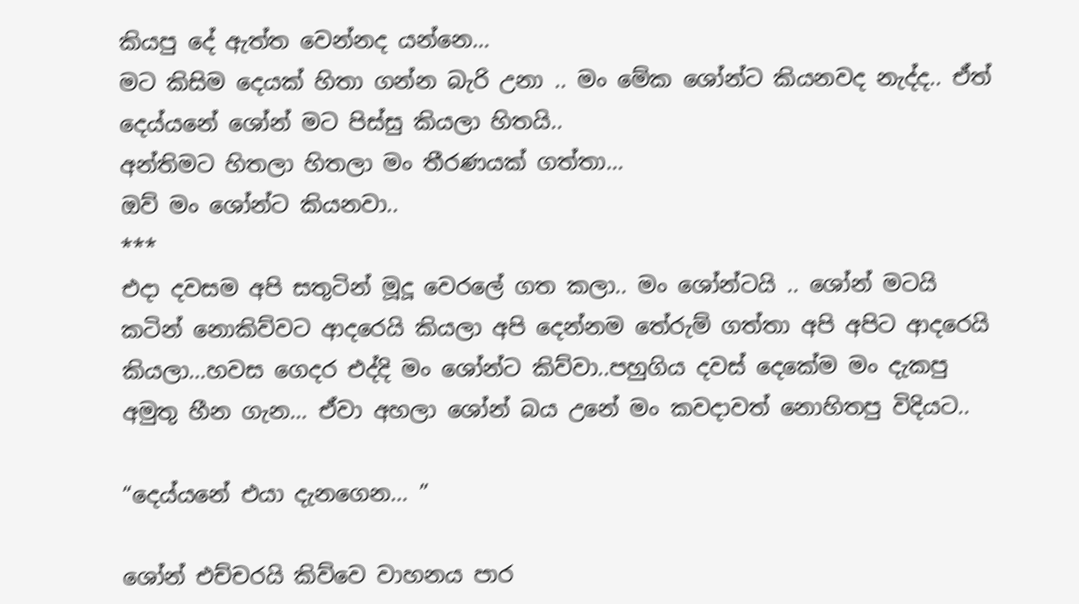කියපු දේ ඇත්ත වෙන්නද යන්නෙ…
මට කිසිම දෙයක් හිතා ගන්න බැරි උනා .. මං මේක ශෝන්ට කියනවද නැද්ද.. ඒත් දෙය්යනේ ශෝන් මට පිස්සු කියලා හිතයි..
අන්තිමට හිතලා හිතලා මං තීරණයක් ගත්තා…
ඔව් මං ශෝන්ට කියනවා..
***
එදා දවසම අපි සතුටින් මූදූ වෙරලේ ගත කලා.. මං ශෝන්ටයි .. ශෝන් මටයි කටින් නොකිව්වට ආදරෙයි කියලා අපි දෙන්නම තේරුම් ගත්තා අපි අපිට ආදරෙයි කියලා…හවස ගෙදර එද්දි මං ශෝන්ට කිව්වා..පහුගිය දවස් දෙකේම මං දැකපු අමුතු හීන ගැන… ඒවා අහලා ශෝන් බය උනේ මං කවදාවත් නොහිතපු විදියට..

“දෙය්යනේ එයා දැනගෙන… ”

ශෝන් එච්චරයි කිව්වෙ වාහනය පාර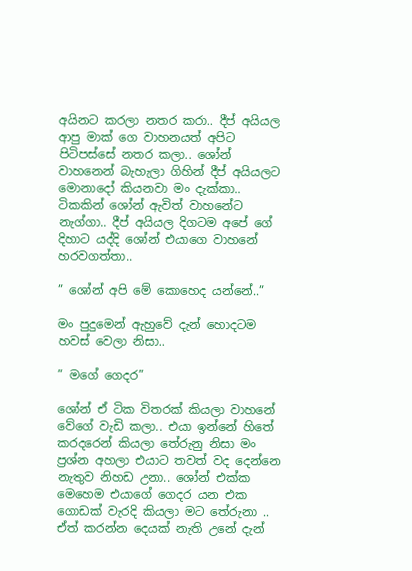අයිනට කරලා නතර කරා.. දීප් අයියල ආපු මාක් ගෙ වාහනයත් අපිට පිටිපස්සේ නතර කලා.. ශෝන් වාහනෙන් බැහැලා ගිහින් දීප් අයියලට මොනාදෝ කියනවා මං දැක්කා.. ටිකකින් ශෝන් ඇවිත් වාහනේට නැග්ගා.. දීප් අයියල දිගටම අපේ ගේ දිහාට යද්දි ශෝන් එයාගෙ වාහනේ හරවගත්තා..

” ශෝන් අපි මේ කොහෙද යන්නේ..”

මං පුදුමෙන් ඇහුවේ දැන් හොදටම හවස් වෙලා නිසා..

” මගේ ගෙදර”

ශෝන් ඒ ටික විතරක් කියලා වාහනේ වේගේ වැඩි කලා.. එයා ඉන්නේ හිතේ කරදරෙන් කියලා තේරුනු නිසා මං ප්‍රශ්න අහලා එයාට තවත් වද දෙන්නෙ නැතුව නිහඩ උනා.. ශෝන් එක්ක මෙහෙම එයාගේ ගෙදර යන එක ගොඩක් වැරදි කියලා මට තේරුනා .. ඒත් කරන්න දෙයක් නැති උනේ දැන්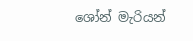ශෝන් මැරියන්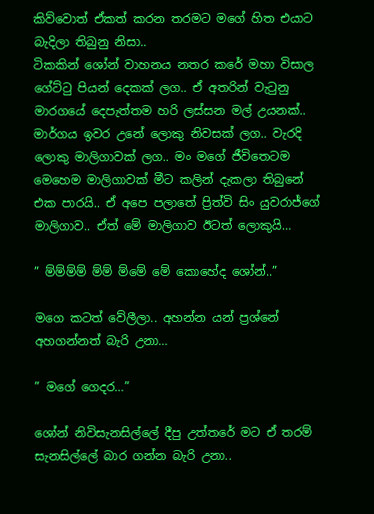කිව්වොත් ඒකත් කරන තරමට මගේ හිත එයාට බැදිලා තිබුනු නිසා..
ටිකකින් ශෝන් වාහනය නතර කරේ මහා විසාල ගේට්ටු පියන් දෙකක් ලග.. ඒ අතරින් වැටුනු මාරගයේ දෙපැත්තම හරි ලස්සන මල් උයනක්.. මාර්ගය ඉවර උනේ ලොකු නිවසක් ලග.. වැරදි ලොකු මාලිගාවක් ලග.. මං මගේ ජීවිතෙටම මෙහෙම මාලිගාවක් මීට කලින් දැකලා තිබුනේ එක පාරයි.. ඒ අපෙ පලාතේ ප්‍රිත්වි සිං යුවරාජ්ගේ මාලිගාව.. ඒත් මේ මාලිගාව ඊටත් ලොකුයි…

” ම්ම්ම්ම් ම්ම් ම්මේ මේ කොහේද ශෝන්..”

මගෙ කටත් වේලීලා.. අහන්න යන් ප්‍රශ්නේ අහගන්නත් බැරි උනා…

” මගේ ගෙදර…”

ශෝන් නිවිසැනසිල්ලේ දීපු උත්තරේ මට ඒ තරම් සැනසිල්ලේ බාර ගන්න බැරි උනා..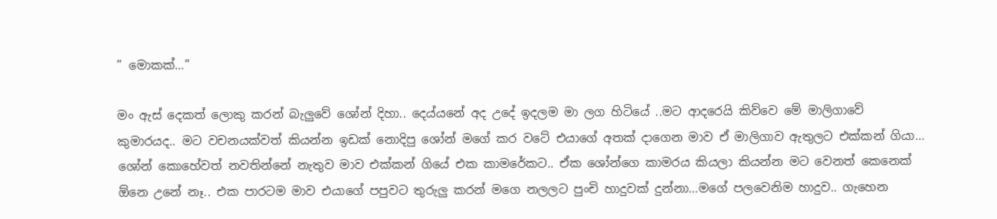” මොකක්…”

මං ඇස් දෙකත් ලොකු කරන් බැලුවේ ශෝන් දිහා.. දෙය්යනේ අද උදේ ඉදලම මා ලග හිටියේ ..මට ආදරෙයි කිව්වෙ මේ මාලිගාවේ කුමාරයද.. මට වචනයක්වත් කියන්න ඉඩක් නොදිපු ශෝන් මගේ කර වටේ එයාගේ අතක් දාගෙන මාව ඒ මාලිගාව ඇතුලට එක්කන් ගියා…
ශෝන් කොහේවත් නවතින්නේ නැතුව මාව එක්කන් ගියේ එක කාමරේකට.. ඒක ශෝන්ගෙ කාමරය කියලා කියන්න මට වෙනත් කෙනෙක් ඕනෙ උනේ නෑ.. එක පාරටම මාව එයාගේ පපුවට තුරුලු කරන් මගෙ නලලට පුංචි හාදුවක් දුන්නා…මගේ පලවෙනිම හාදුව.. ගැහෙන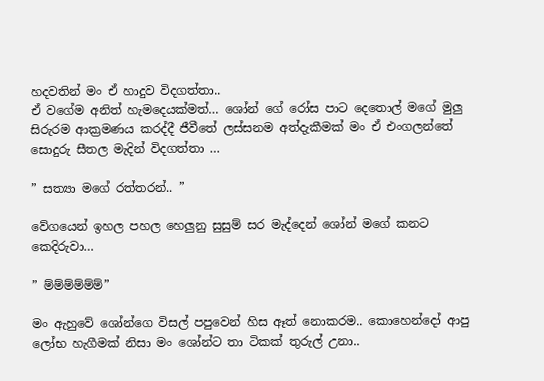හදවතින් මං ඒ හාදුව විදගත්තා..
ඒ වගේම අනිත් හැමදෙයක්මත්… ශෝන් ගේ රෝස පාට දෙතොල් මගේ මුලු සිරුරම ආක්‍රමණය කරද්දී ජීවීතේ ලස්සනම අත්දැකීමක් මං ඒ එංගලන්තේ සොදුරු සීතල මැදින් විදගත්තා …

” සත්‍යා මගේ රත්තරන්.. ”

වේගයෙන් ඉහල පහල හෙලුනු සුසුම් සර මැද්දෙන් ශෝන් මගේ කනට කෙදිරුවා…

” ම්ම්ම්ම්ම්ම්”

මං ඇහුවේ ශෝන්ගෙ විසල් පපුවෙන් හිස ඈත් නොකරම.. කොහෙන්දෝ ආපු ලෝභ හැගීමක් නිසා මං ශෝන්ට තා ටිකක් තුරුල් උනා..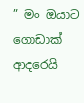” මං ඔයාට ගොඩාක් ආදරෙයි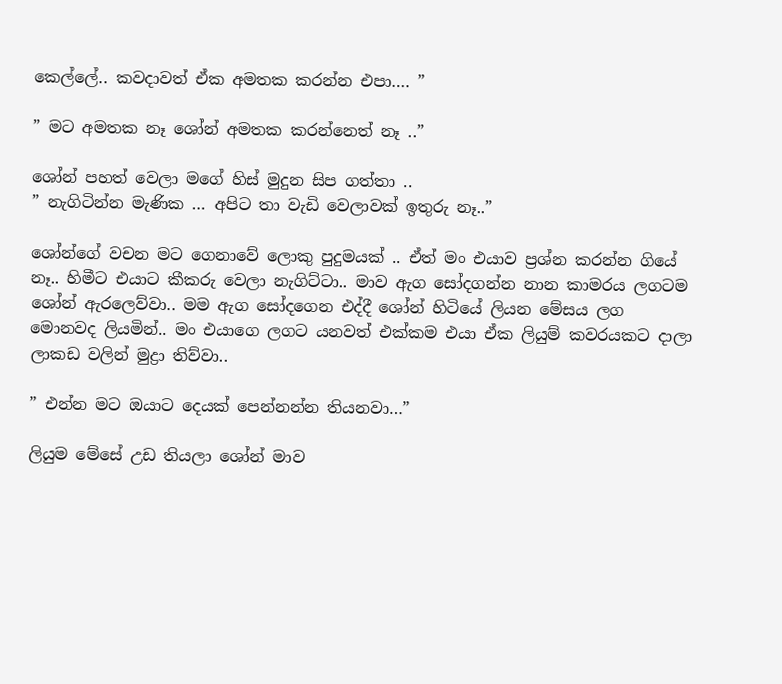කෙල්ලේ.. කවදාවත් ඒක අමතක කරන්න එපා…. ”

” මට අමතක නෑ ශෝන් අමතක කරන්නෙත් නෑ ..”

ශෝන් පහත් වෙලා මගේ හිස් මුදුන සිප ගත්තා ..
” නැගිටින්න මැණික … අපිට තා වැඩි වෙලාවක් ඉතුරු නෑ..”

ශෝන්ගේ වචන මට ගෙනාවේ ලොකු පුදුමයක් .. ඒත් මං එයාව ප්‍රශ්න කරන්න ගියේ නෑ.. හිමීට එයාට කීකරු වෙලා නැගිට්ටා.. මාව ඇග සෝදගන්න නාන කාමරය ලගටම ශෝන් ඇරලෙව්වා.. මම ඇග සෝදගෙන එද්දී ශෝන් හිටියේ ලියන මේසය ලග මොනවද ලියමින්.. මං එයාගෙ ලගට යනවත් එක්කම එයා ඒක ලියුම් කවරයකට දාලා ලාකඩ වලින් මුද්‍රා තිව්වා..

” එන්න මට ඔයාට දෙයක් පෙන්නන්න තියනවා…”

ලියුම මේසේ උඩ තියලා ශෝන් මාව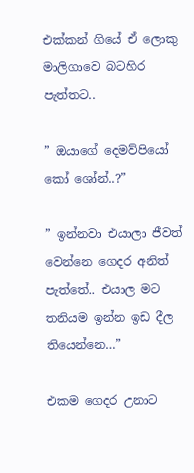එක්කන් ගියේ ඒ ලොකු මාලිගාවෙ බටහිර පැත්තට..

” ඔයාගේ දෙමව්පියෝ කෝ ශෝන්..?”

” ඉන්නවා එයාලා ජීවත් වෙන්නෙ ගෙදර අනිත් පැත්තේ.. එයාල මට තනියම ඉන්න ඉඩ දීල තියෙන්නෙ…”

එකම ගෙදර උනාට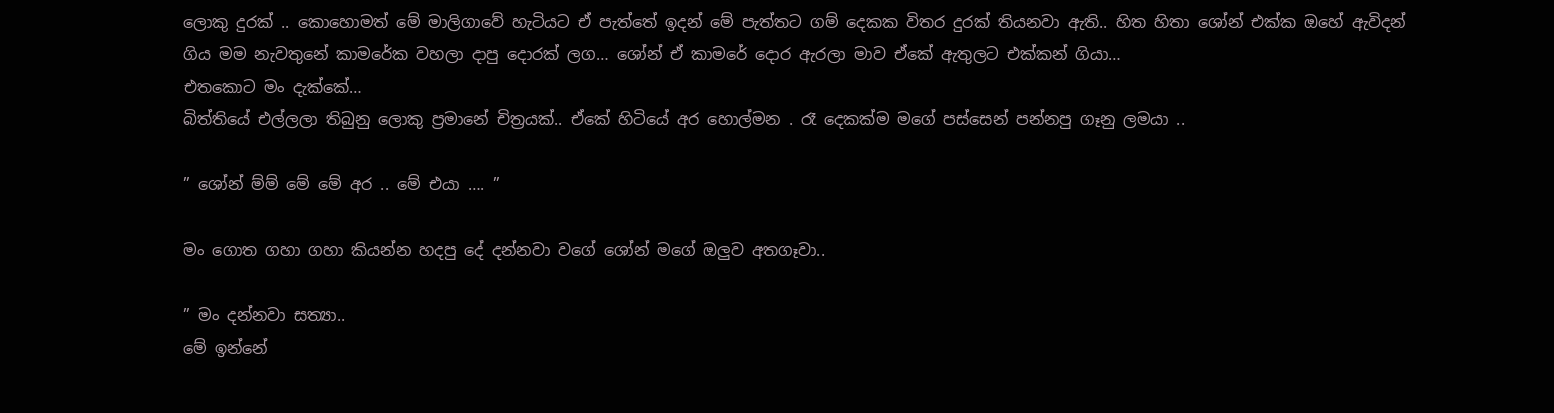ලොකු දුරක් .. කොහොමත් මේ මාලිගාවේ හැටියට ඒ පැත්තේ ඉදන් මේ පැත්තට ගම් දෙකක විතර දුරක් තියනවා ඇති.. හිත හිතා ශෝන් එක්ක ඔහේ ඇවිදන් ගිය මම නැවතුනේ කාමරේක වහලා දාපු දොරක් ලග… ශෝන් ඒ කාමරේ දොර ඇරලා මාව ඒකේ ඇතුලට එක්කන් ගියා…
එතකොට මං දැක්කේ…
බිත්තියේ එල්ලලා තිබුනු ලොකු ප්‍රමානේ චිත්‍රයක්.. ඒකේ හිටියේ අර හොල්මන . රෑ දෙකක්ම මගේ පස්සෙන් පන්නපු ගෑනු ලමයා ..

” ශෝන් ම්ම් මේ මේ අර .. මේ එයා …. ”

මං ගොත ගහා ගහා කියන්න හදපු දේ දන්නවා වගේ ශෝන් මගේ ඔලුව අතගෑවා..

” මං දන්නවා සත්‍යා..
මේ ඉන්නේ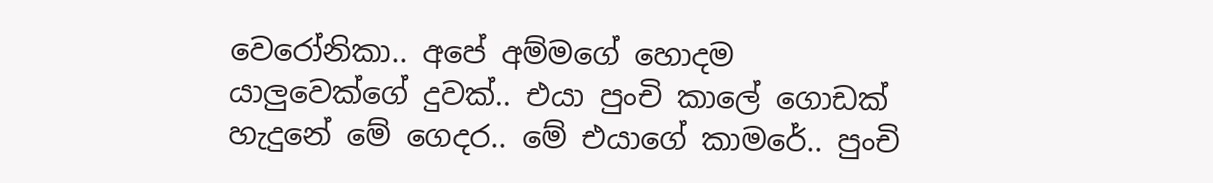වෙරෝනිකා.. අපේ අම්මගේ හොදම යාලුවෙක්ගේ දුවක්.. එයා පුංචි කාලේ ගොඩක් හැදුනේ මේ ගෙදර.. මේ එයාගේ කාමරේ.. පුංචි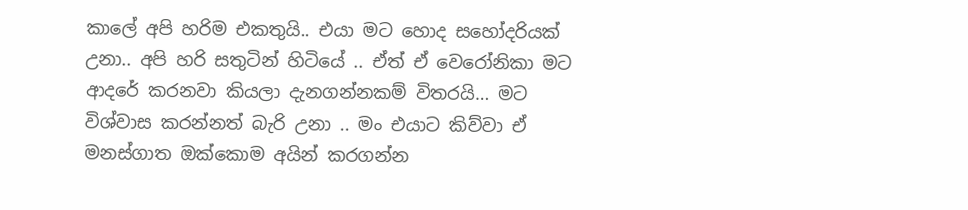කාලේ අපි හරිම එකතුයි.. එයා මට හොද සහෝදරියක් උනා.. අපි හරි සතුටින් හිටියේ .. ඒත් ඒ වෙරෝනිකා මට ආදරේ කරනවා කියලා දැනගන්නකම් විතරයි… මට විශ්වාස කරන්නත් බැරි උනා .. මං එයාට කිව්වා ඒ මනස්ගාත ඔක්කොම අයින් කරගන්න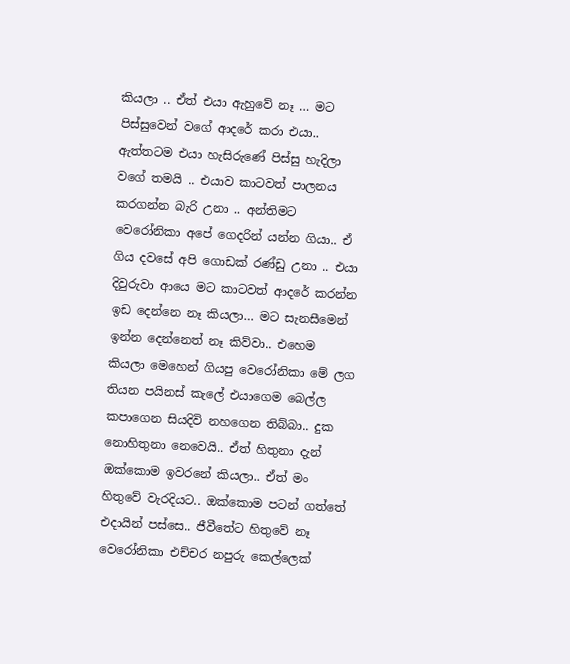කියලා .. ඒත් එයා ඇහුවේ නෑ … මට පිස්සුවෙන් වගේ ආදරේ කරා එයා.. ඇත්තටම එයා හැසිරුණේ පිස්සු හැදිලා වගේ තමයි .. එයාව කාටවත් පාලනය කරගන්න බැරි උනා .. අන්තිමට වෙරෝනිකා අපේ ගෙදරින් යන්න ගියා.. ඒ ගිය දවසේ අපි ගොඩක් රණ්ඩු උනා .. එයා දිවුරුවා ආයෙ මට කාටවත් ආදරේ කරන්න ඉඩ දෙන්නෙ නෑ කියලා… මට සැනසීමෙන් ඉන්න දෙන්නෙත් නෑ කිව්වා.. එහෙම කියලා මෙහෙන් ගියපු වෙරෝනිකා මේ ලග තියන පයිනස් කැලේ එයාගෙම බෙල්ල කපාගෙන සියදිවි නහගෙන තිබ්බා.. දුක නොහිතුනා නෙවෙයි.. ඒත් හිතුනා දැන් ඔක්කොම ඉවරනේ කියලා.. ඒත් මං හිතුවේ වැරදියට.. ඔක්කොම පටන් ගත්තේ එදායින් පස්සෙ.. ජීවීතේට හිතුවේ නෑ වෙරෝනිකා එච්චර නපුරු කෙල්ලෙක්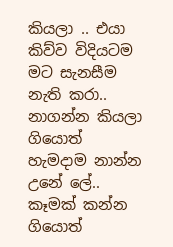කියලා .. එයා කිව්ව විදියටම මට සැනසීම නැති කරා.. නාගන්න කියලා ගියොත් හැමදාම නාන්න උනේ ලේ.. කෑමක් කන්න ගියොත්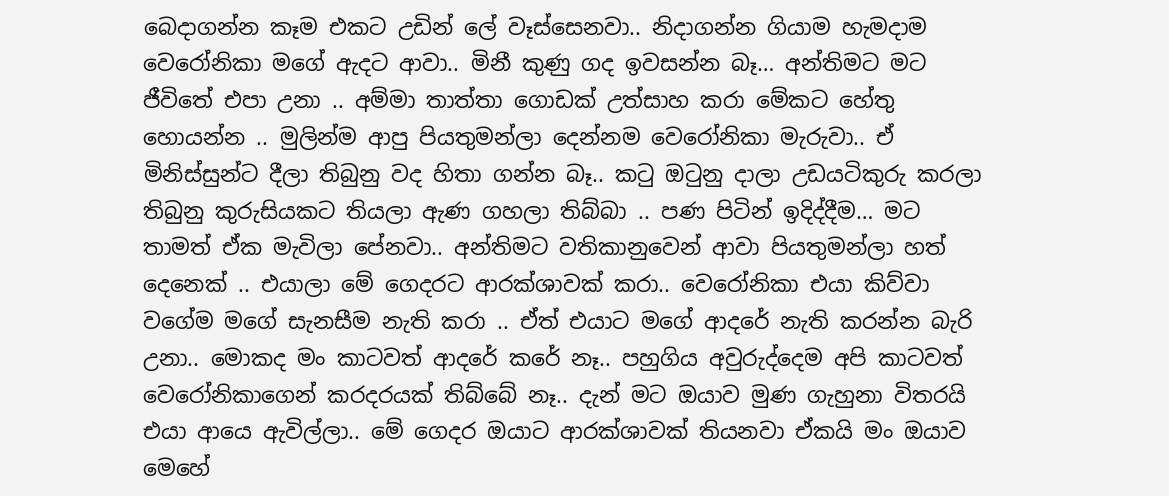බෙදාගන්න කෑම එකට උඩින් ලේ වෑස්සෙනවා.. නිදාගන්න ගියාම හැමදාම වෙරෝනිකා මගේ ඇදට ආවා.. මිනී කුණු ගද ඉවසන්න බෑ… අන්තිමට මට ජීවිතේ එපා උනා .. අම්මා තාත්තා ගොඩක් උත්සාහ කරා මේකට හේතු හොයන්න .. මුලින්ම ආපු පියතුමන්ලා දෙන්නම වෙරෝනිකා මැරුවා.. ඒ මිනිස්සුන්ට දීලා තිබුනු වද හිතා ගන්න බෑ.. කටු ඔටුනු දාලා උඩයටිකුරු කරලා තිබුනු කුරුසියකට තියලා ඇණ ගහලා තිබ්බා .. පණ පිටින් ඉදිද්දීම… මට තාමත් ඒක මැවිලා පේනවා.. අන්‍තිමට වතිකානුවෙන් ආවා පියතුමන්ලා හත් දෙනෙක් .. එයාලා මේ ගෙදරට ආරක්ශාවක් කරා.. වෙරෝනිකා එයා කිව්වා වගේම මගේ සැනසීම නැති කරා .. ඒත් එයාට මගේ ආදරේ නැති කරන්න බැරි උනා.. මොකද මං කාටවත් ආදරේ කරේ නෑ.. පහුගිය අවුරුද්දෙම අපි කාටවත් වෙරෝනිකාගෙන් කරදරයක් තිබ්බේ නෑ.. දැන් මට ඔයාව මුණ ගැහුනා විතරයි එයා ආයෙ ඇවිල්ලා.. මේ ගෙදර ඔයාට ආරක්ශාවක් තියනවා ඒකයි මං ඔයාව මෙහේ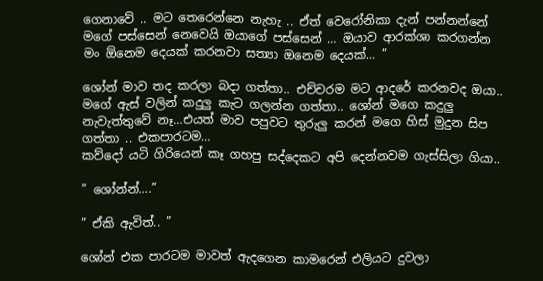ගෙනාවේ .. මට තෙරෙන්නෙ නැහැ .. ඒත් වෙරෝනිකා දැන් පන්නන්නේ මගේ පස්සෙන් නෙවෙයි ඔයාගේ පස්සෙන් … ඔයාව ආරක්ශා කරගන්න මං ඕනෙම දෙයක් කරනවා සත්‍යා ඔනෙම දෙයක්… ”

ශෝන් මාව තද කරලා බදා ගත්තා.. එච්චරම මට ආදරේ කරනවද ඔයා.. මගේ ඇස් වලින් කදුලු කැට ගලන්න ගත්තා.. ශෝන් මගෙ කදුලු නැවැත්තුවේ නෑ…එයත් මාව පපුවට තුරුලු කරන් මගෙ හිස් මුදුන සිප ගත්තා .. එකපාරටම…
කව්දෝ යටි ගිරියෙන් කෑ ගහපු සද්දෙකට අපි දෙන්නවම ගැස්සිලා ගියා..

” ශෝන්න්….”

” ඒකි ඇවිත්.. ”

ශෝන් එක පාරටම මාවත් ඇදගෙන කාමරෙන් එලියට දුවලා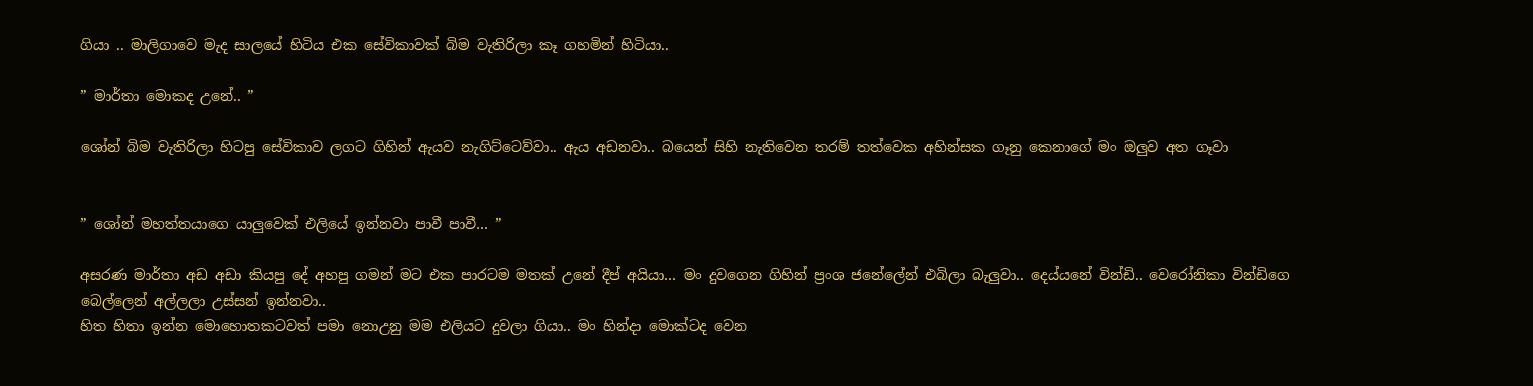ගියා .. මාලිගාවෙ මැද සාලයේ හිටිය එක සේවිකාවක් බිම වැතිරිලා කෑ ගහමින් හිටියා..

” මාර්තා මොකද උනේ.. ”

ශෝන් බිම වැතිරිලා හිටපු සේවිකාව ලගට ගිහින් ඇයව නැගිට්ටෙව්වා.. ඇය අඩනවා.. බයෙන් සිහි නැතිවෙන තරම් තත්වෙක අහින්සක ගෑනු කෙනාගේ මං ඔලුව අත ගෑවා


” ශෝන් මහත්තයාගෙ යාලුවෙක් එලියේ ඉන්නවා පාවී පාවී… ”

අසරණ මාර්තා අඩ අඩා කියපු දේ අහපු ගමන් මට එක පාරටම මතක් උනේ දීප් අයියා… මං දුවගෙන ගිහින් ප්‍රංශ ජනේලේන් එබිලා බැලුවා.. දෙය්යනේ වින්ඩි.. වෙරෝනිකා වින්ඩිගෙ බෙල්ලෙන් අල්ලලා උස්සන් ඉන්නවා..
හිත හිතා ඉන්න මොහොතකටවත් පමා නොඋනු මම එලියට දුවලා ගියා.. මං හින්දා මොක්ටද වෙන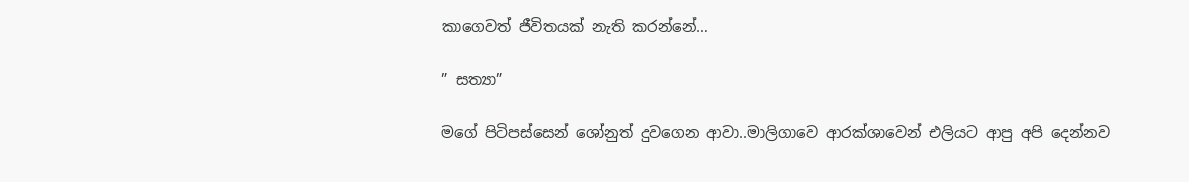කාගෙවත් ජීවිතයක් නැති කරන්නේ…

” සත්‍යා”

මගේ පිටිපස්සෙන් ශෝනුත් දුවගෙන ආවා..මාලිගාවෙ ආරක්ශාවෙන් එලියට ආපු අපි දෙන්නව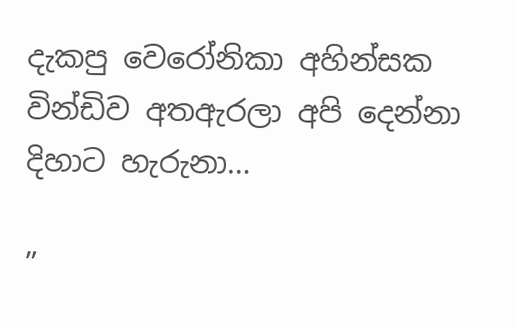දැකපු වෙරෝනිකා අහින්සක වින්ඩිව අතඇරලා අපි දෙන්නා දිහාට හැරුනා…

”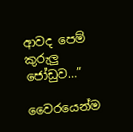ආවද පෙම් කුරුලු ජෝඩුව…”

වෛරයෙන්ම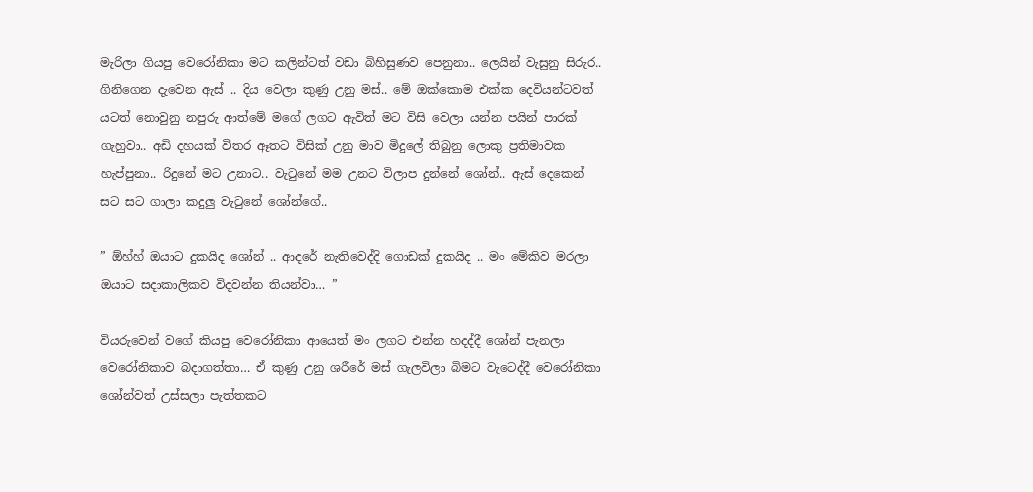මැරිලා ගියපු වෙරෝනිකා මට කලින්ටත් වඩා බිහිසුණව පෙනුනා.. ලෙයින් වැසුනු සිරුර.. ගිනිගෙන දැවෙන ඇස් .. දිය වෙලා කුණු උනු මස්.. මේ ඔක්කොම එක්ක දෙවියන්ටවත් යටත් නොවුනු නපුරු ආත්මේ මගේ ලගට ඇවිත් මට විසි වෙලා යන්න පයින් පාරක් ගැහුවා.. අඩි දහයක් විතර ඈතට විසික් උනු මාව මිදුලේ තිබුනු ලොකු ප්‍රතිමාවක හැප්පුනා.. රිදුනේ මට උනාට.. වැටුනේ මම උනට විලාප දුන්නේ ශෝන්.. ඇස් දෙකෙන් සට සට ගාලා කදුලු වැටුනේ ශෝන්ගේ..

” ඕහ්හ් ඔයාට දුකයිද ශෝන් .. ආදරේ නැතිවෙද්දි ගොඩක් දුකයිද .. මං මේකිව මරලා ඔයාට සදාකාලිකව විදවන්න තියන්වා… ”

වියරුවෙන් වගේ කියපු වෙරෝනිකා ආයෙත් මං ලගට එන්න හදද්දී ශෝන් පැනලා වෙරෝනිකාව බදාගත්තා… ඒ කුණු උනු ශරීරේ මස් ගැලවිලා බිමට වැටෙද්දී වෙරෝනිකා ශෝන්වත් උස්සලා පැත්තකට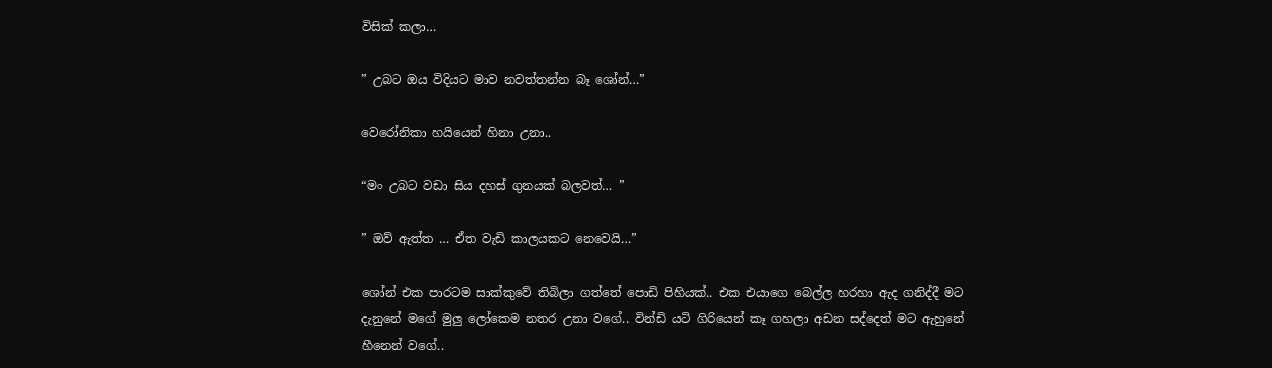විසික් කලා…

” උබට ඔය විදියට මාව නවත්තන්න බෑ ශෝන්…”

වෙරෝනිකා හයියෙන් හිනා උනා..

“මං උබට වඩා සිය දහස් ගුනයක් බලවත්… ”

” ඔව් ඇත්ත … ඒත වැඩි කාලයකට නෙවෙයි…”

ශෝන් එක පාරටම සාක්කුවේ තිබිලා ගත්තේ පොඩි පිහියක්.. එක එයාගෙ බෙල්ල හරහා ඇද ගනිද්දී මට දැනුනේ මගේ මුලු ලෝකෙම නතර උනා වගේ.. වින්ඩි යටි ගිරියෙන් කෑ ගහලා අඩන සද්දෙත් මට ඇහුනේ හීනෙන් වගේ..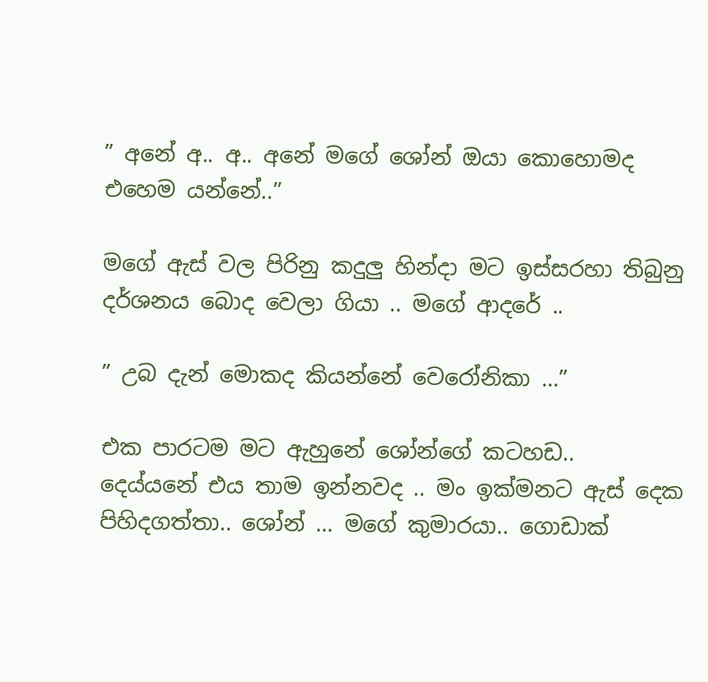” අනේ අ.. අ.. අනේ මගේ ශෝන් ඔයා කොහොමද එහෙම යන්නේ..”

මගේ ඇස් වල පිරිනු කදුලු හින්දා මට ඉස්සරහා තිබුනු දර්ශනය බොද වෙලා ගියා .. මගේ ආදරේ ..

” උබ දැන් මොකද කියන්නේ වෙරෝනිකා …”

එක පාරටම මට ඇහුනේ ශෝන්ගේ කටහඩ..
දෙය්යනේ එය තාම ඉන්නවද .. මං ඉක්මනට ඇස් දෙක පිහිදගත්තා.. ශෝන් … මගේ කුමාරයා.. ගොඩාක්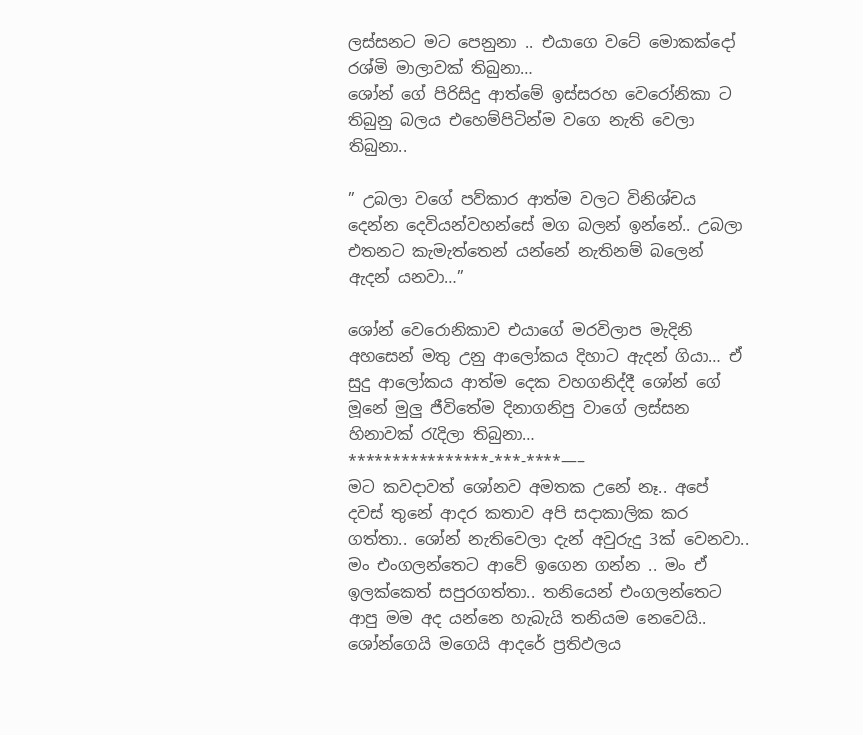ලස්සනට මට පෙනුනා .. එයාගෙ වටේ මොකක්දෝ රශ්මි මාලාවක් තිබුනා…
ශෝන් ගේ පිරිසිදු ආත්මේ ඉස්සරහ වෙරෝනිකා ට තිබුනු බලය එහෙම්පිටින්ම වගෙ නැති වෙලා තිබුනා..

” උබලා වගේ පව්කාර ආත්ම වලට විනිශ්චය දෙන්න දෙවියන්වහන්සේ මග බලන් ඉන්නේ.. උබලා එතනට කැමැත්තෙන් යන්නේ නැතිනම් බලෙන් ඇදන් යනවා…”

ශෝන් වෙරොනිකාව එයාගේ මරවිලාප මැදිනි අහසෙන් මතු උනු ආලෝකය දිහාට ඇදන් ගියා… ඒ සුදු ආලෝකය ආත්ම දෙක වහගනිද්දී ශෝන් ගේ මූනේ මුලු ජීවිතේම දිනාගනිපු වාගේ ලස්සන හිනාවක් රැදිලා තිබුනා…
****************-***-****—–
මට කවදාවත් ශෝනව අමතක උනේ නෑ.. අපේ දවස් තුනේ ආදර කතාව අපි සදාකාලික කර ගත්තා.. ශෝන් නැතිවෙලා දැන් අවුරුදු 3ක් වෙනවා.. මං එංගලන්තෙට ආවේ ඉගෙන ගන්න .. මං ඒ ඉලක්කෙත් සපුරගත්තා.. තනියෙන් එංගලන්තෙට ආපු මම අද යන්නෙ හැබැයි තනියම නෙවෙයි.. ශෝන්ගෙයි මගෙයි ආදරේ ප්‍රතිඵලය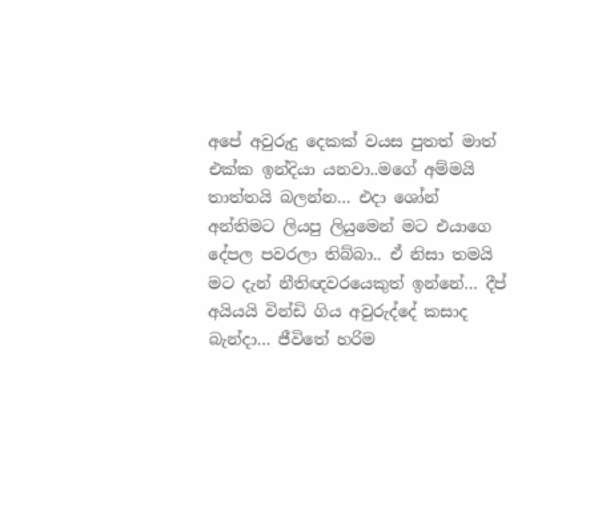අපේ අවුරුදු දෙකක් වයස පුතත් මාත් එක්ක ඉන්දියා යනවා..මගේ අම්මයි තාත්තයි බලන්න… එදා ශෝන් අන්තිමට ලියපු ලියුමෙන් මට එයාගෙ දේපල පවරලා තිබ්බා.. ඒ නිසා තමයි මට දැන් නීතිඥවරයෙකුත් ඉන්නේ… දීප් අයියයි වින්ඩි ගිය අවුරුද්දේ කසාද බැන්දා… ජීවිතේ හරිම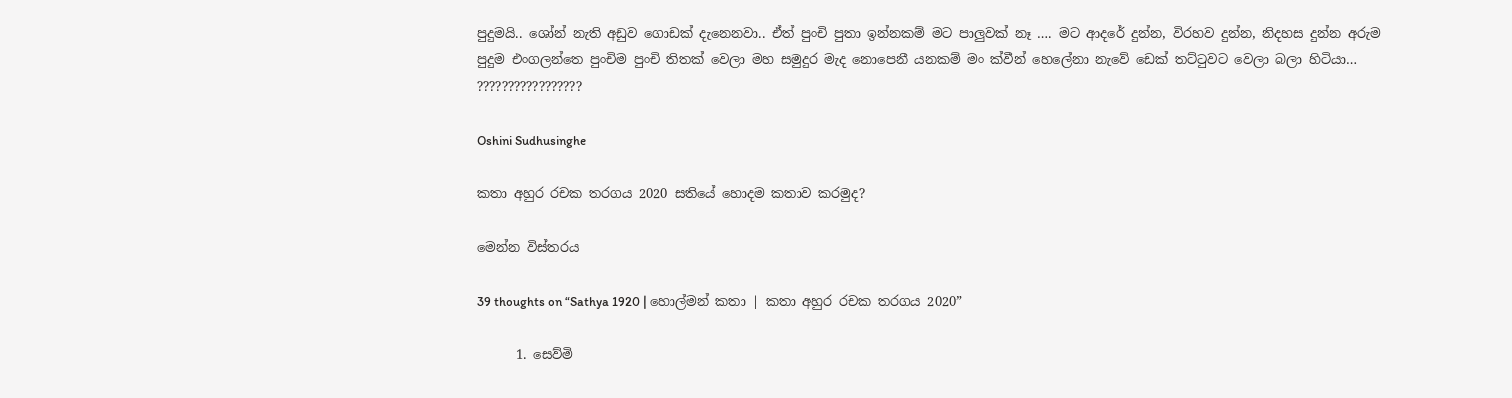පුදුමයි.. ශෝන් නැති අඩුව ගොඩක් දැනෙනවා.. ඒත් පුංචි පුතා ඉන්නකම් මට පාලුවක් නෑ …. මට ආදරේ දුන්න, විරහව දුන්න, නිදහස දුන්න අරුම පුදුම එංගලන්තෙ පුංචිම පුංචි තිතක් වෙලා මහ සමුදුර මැද නොපෙනී යනකම් මං ක්වීන් හෙලේනා නැවේ ඩෙක් තට්ටුවට වෙලා බලා හිටියා…
?????????????????

Oshini Sudhusinghe

කතා අහුර රචක තරගය 2020 සතියේ හොදම කතාව කරමුද?

මෙන්න විස්තරය

39 thoughts on “Sathya 1920 | හොල්මන් කතා | කතා අහුර රචක තරගය 2020”

      1. සෙව්මි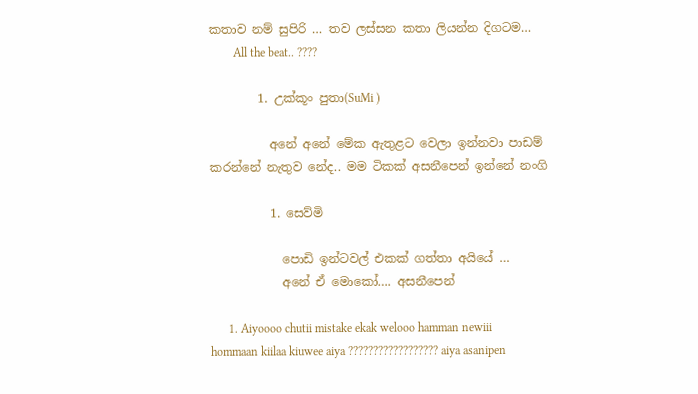කතාව නම් සුපිරි … තව ලස්සන කතා ලියන්න දිගටම…
        All the beat.. ????

        1. උක්කූං පුතා(SuMi )

          අනේ අනේ මේක ඇතුළට වෙලා ඉන්නවා පාඩම් කරන්නේ නැතුව නේද.. මම ටිකක් අසනීපෙන් ඉන්නේ නංගි

          1. සෙව්මි

            පොඩි ඉන්ටවල් එකක් ගත්තා අයියේ …
            අනේ ඒ මොකෝ…. අසනීපෙන්

      1. Aiyoooo chutii mistake ekak welooo hamman newiii hommaan kiilaa kiuwee aiya ?????????????????? aiya asanipen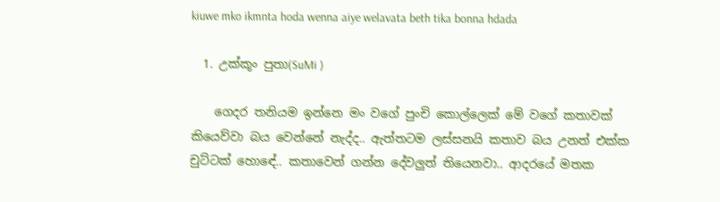kiuwe mko ikmnta hoda wenna aiye welavata beth tika bonna hdada

  1. උක්කූං පුතා(SuMi )

    ගෙදර තනියම ඉන්නෙ මං වගේ පුංචි කොල්ලෙක් මේ වගේ කතාවක් කියෙව්වා බය වෙන්නේ නැද්ද.. ඇත්තටම ලස්සනයි කතාව බය උනත් එක්ක චුට්ටක් හොඳේ.. කතාවෙන් ගන්න දේවලුත් තියෙනවා.. ආදරයේ මතක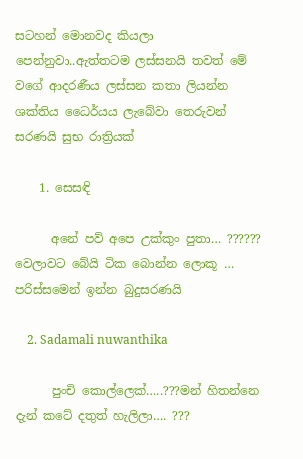සටහන් මොනවද කියලා පෙන්නුවා..ඇත්තටම ලස්සනයි තවත් මේ වගේ ආදරණීය ලස්සන කතා ලියන්න ශක්තිය ධෛර්යය ලැබේවා තෙරුවන් සරණයි සුභ රාත්‍රියක්

    1. සෙසඳි

      අනේ පව් අපෙ උක්කුං පුතා… ?????? වෙලාවට බේයි ටික බොන්න ලොකූ … පරිස්සමෙන් ඉන්න බුදුසරණයි

    2. Sadamali nuwanthika

      පුංචි කොල්ලෙක්…..???මන් හිතන්නෙ දැන් කටේ දතුත් හැලිලා…. ???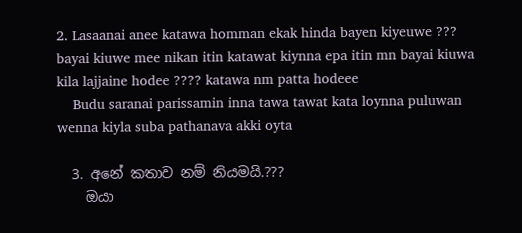2. Lasaanai anee katawa homman ekak hinda bayen kiyeuwe ??? bayai kiuwe mee nikan itin katawat kiynna epa itin mn bayai kiuwa kila lajjaine hodee ???? katawa nm patta hodeee
    Budu saranai parissamin inna tawa tawat kata loynna puluwan wenna kiyla suba pathanava akki oyta

  3. අනේ කතාව නම් නියමයි.???
    ඔයා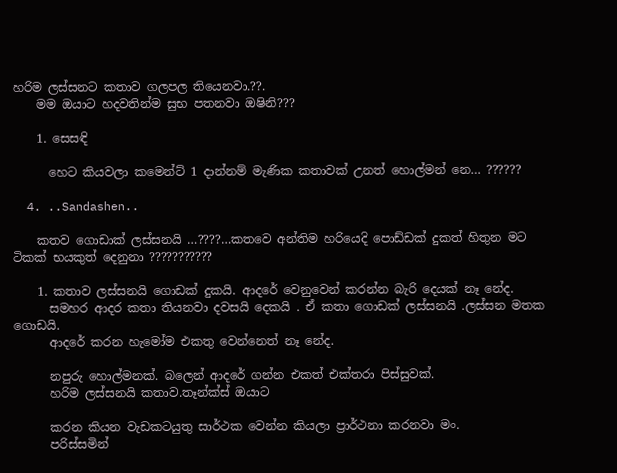හරිම ලස්සනට කතාව ගලපල තියෙනවා.??.
    මම ඔයාට හදවතින්ම සුභ පතනවා ඔෂිනි???

    1. සෙසඳි

      හෙට කියවලා කමෙන්ට් 1 දාන්නම් මැණික කතාවක් උනත් හොල්මන් නෙ… ??????

  4. ..Sandashen..

    කතව ගොඩාක් ලස්සනයි …????…කතවෙ අන්තිම හරියෙදි පොඩ්ඩක් දුකත් හිතුන මට ටිකක් භයකුත් දෙනුනා ???????????

    1. කතාව ලස්සනයි ගොඩක් දුකයි. ආදරේ වෙනුවෙන් කරන්න බැරි දෙයක් නෑ නේද.
      සමහර ආදර කතා තියනවා දවසයි දෙකයි . ඒ කතා ගොඩක් ලස්සනයි .ලස්සන මතක ගොඩයි.
      ආදරේ කරන හැමෝම එකතු වෙන්නෙත් නෑ නේද.

      නපුරු හොල්මනක්. බලෙන් ආදරේ ගන්න එකත් එක්තරා පිස්සුවක්.
      හරිම ලස්සනයි කතාව.තෑන්ක්ස් ඔයාට

      කරන කියන වැඩකටයුතු සාර්ථක වෙන්න කියලා ප්‍රාර්ථනා කරනවා මං.
      පරිස්සමින්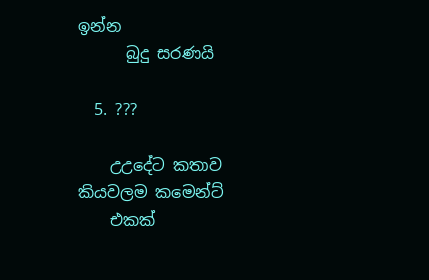ඉන්න
      බුදු සරණයි

  5. ???

    උඋදේට කතාව කියවලම කමෙන්ට්
    එකක්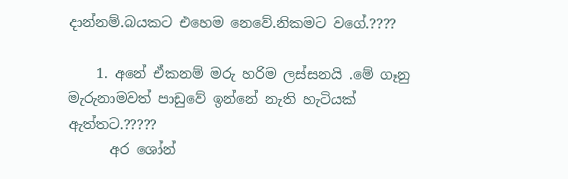දාන්නම්.බයකට එහෙම නෙවේ.නිකමට වගේ.????

    1. අනේ ඒකනම් මරු හරිම ලස්සනයි .මේ ගෑනු මැරුනාමවත් පාඩුවේ ඉන්නේ නැති හැටියක් ඇත්තට.?????
      අර ශෝන්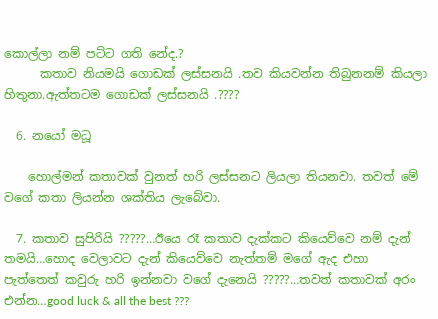කොල්ලා නම් පට්ට ගති නේද.?
      කතාව නියමයි ගොඩක් ලස්සනයි .තව කියවන්න තිබුනනම් කියලා හිතුනා.ඇත්තටම ගොඩක් ලස්සනයි .????

  6. නයෝ මධූ

    හොල්මන් කතාවක් වුනත් හරි ලස්සනට ලියලා තියනවා. තවත් මේ වගේ කතා ලියන්න ශක්තිය ලැබේවා.

  7. කතාව සුපිරියි ?????…ඊයෙ රෑ කතාව දැක්කට කියෙව්වෙ නම් දැන් තමයි…හොද වෙලාවට දැන් කියෙව්වෙ නැත්තම් මගේ ඇද එහා පැත්තෙත් කවුරු හරි ඉන්නවා වගේ දැනෙයි ?????…තවත් කතාවක් අරං එන්න…good luck & all the best ???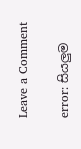Leave a Comment

error: සියලුම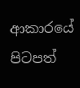ආකාරයේ පිටපත්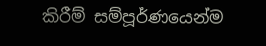කිරීම් සම්පූර්ණයෙන්ම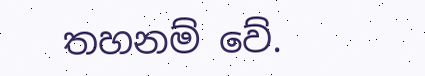තහනම් වේ.